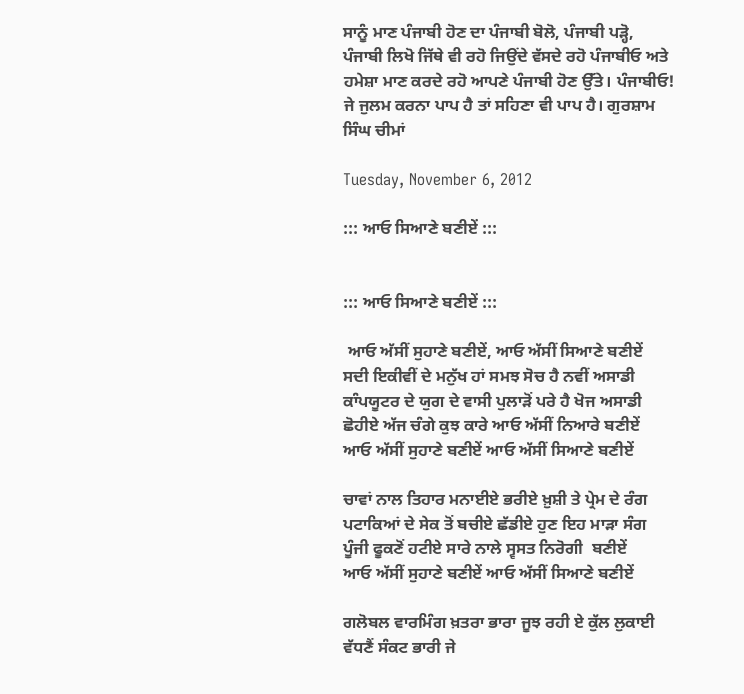ਸਾਨੂੰ ਮਾਣ ਪੰਜਾਬੀ ਹੋਣ ਦਾ ਪੰਜਾਬੀ ਬੋਲੋ, ਪੰਜਾਬੀ ਪੜ੍ਹੋ, ਪੰਜਾਬੀ ਲਿਖੋ ਜਿੱਥੇ ਵੀ ਰਹੋ ਜਿਉਂਦੇ ਵੱਸਦੇ ਰਹੋ ਪੰਜਾਬੀਓ ਅਤੇ ਹਮੇਸ਼ਾ ਮਾਣ ਕਰਦੇ ਰਹੋ ਆਪਣੇ ਪੰਜਾਬੀ ਹੋਣ ਉੱਤੇ। ਪੰਜਾਬੀਓ! ਜੇ ਜੁਲਮ ਕਰਨਾ ਪਾਪ ਹੈ ਤਾਂ ਸਹਿਣਾ ਵੀ ਪਾਪ ਹੈ। ਗੁਰਸ਼ਾਮ ਸਿੰਘ ਚੀਮਾਂ

Tuesday, November 6, 2012

::: ਆਓ ਸਿਆਣੇ ਬਣੀਏਂ :::


::: ਆਓ ਸਿਆਣੇ ਬਣੀਏਂ :::

 ਆਓ ਅੱਸੀਂ ਸੁਹਾਣੇ ਬਣੀਏਂ, ਆਓ ਅੱਸੀਂ ਸਿਆਣੇ ਬਣੀਏਂ
ਸਦੀ ਇਕੀਵੀਂ ਦੇ ਮਨੁੱਖ ਹਾਂ ਸਮਝ ਸੋਚ ਹੈ ਨਵੀਂ ਅਸਾਡੀ
ਕਾੰਪਯੂਟਰ ਦੇ ਯੁਗ ਦੇ ਵਾਸੀ ਪੁਲਾੜੋਂ ਪਰੇ ਹੈ ਖੋਜ ਅਸਾਡੀ
ਛੋਹੀਏ ਅੱਜ ਚੰਗੇ ਕੁਝ ਕਾਰੇ ਆਓ ਅੱਸੀਂ ਨਿਆਰੇ ਬਣੀਏਂ
ਆਓ ਅੱਸੀਂ ਸੁਹਾਣੇ ਬਣੀਏਂ ਆਓ ਅੱਸੀਂ ਸਿਆਣੇ ਬਣੀਏਂ

ਚਾਵਾਂ ਨਾਲ ਤਿਹਾਰ ਮਨਾਈਏ ਭਰੀਏ ਖ਼ੁਸ਼ੀ ਤੇ ਪ੍ਰੇਮ ਦੇ ਰੰਗ
ਪਟਾਕਿਆਂ ਦੇ ਸੇਕ ਤੋਂ ਬਚੀਏ ਛੱਡੀਏ ਹੁਣ ਇਹ ਮਾੜਾ ਸੰਗ
ਪੂੰਜੀ ਫੂਕਣੋਂ ਹਟੀਏ ਸਾਰੇ ਨਾਲੇ ਸ੍ਵਸਤ ਨਿਰੋਗੀ  ਬਣੀਏਂ
ਆਓ ਅੱਸੀਂ ਸੁਹਾਣੇ ਬਣੀਏਂ ਆਓ ਅੱਸੀਂ ਸਿਆਣੇ ਬਣੀਏਂ

ਗਲੋਬਲ ਵਾਰਮਿੰਗ ਖ਼ਤਰਾ ਭਾਰਾ ਜੂਝ ਰਹੀ ਏ ਕੁੱਲ ਲੁਕਾਈ
ਵੱਧਣੈਂ ਸੰਕਟ ਭਾਰੀ ਜੇ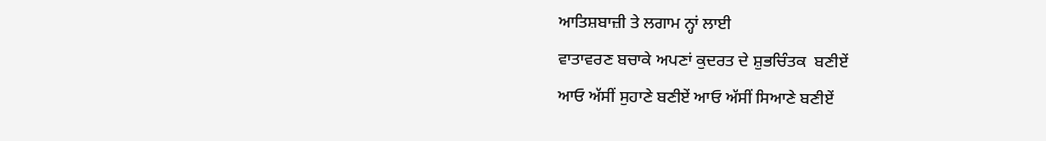ਆਤਿਸ਼ਬਾਜ਼ੀ ਤੇ ਲਗਾਮ ਨ੍ਹਾਂ ਲਾਈ
ਵਾਤਾਵਰਣ ਬਚਾਕੇ ਅਪਣਾਂ ਕੁਦਰਤ ਦੇ ਸ਼ੁਭਚਿੰਤਕ  ਬਣੀਏਂ
ਆਓ ਅੱਸੀਂ ਸੁਹਾਣੇ ਬਣੀਏਂ ਆਓ ਅੱਸੀਂ ਸਿਆਣੇ ਬਣੀਏਂ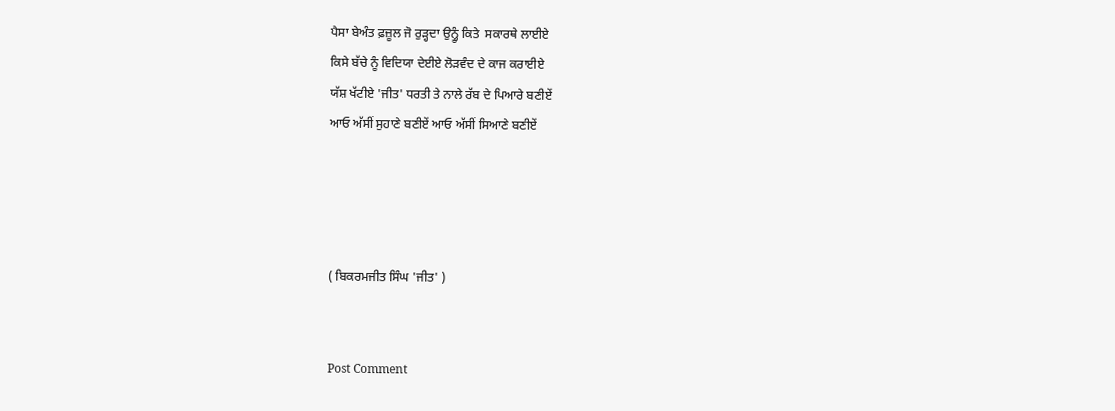ਪੈਸਾ ਬੇਅੰਤ ਫ਼ਜ਼ੂਲ ਜੋ ਰੁੜ੍ਹਦਾ ਉਨ੍ਹੂੰ ਕਿਤੇ  ਸਕਾਰਥੇ ਲਾਈਏ
ਕਿਸੇ ਬੱਚੇ ਨੂੰ ਵਿਦਿਯਾ ਦੇਈਏ ਲੋੜਵੰਦ ਦੇ ਕਾਜ ਕਰਾਈਏ
ਯੱਸ਼ ਖੱਟੀਏ 'ਜੀਤ' ਧਰਤੀ ਤੇ ਨਾਲੇ ਰੱਬ ਦੇ ਪਿਆਰੇ ਬਣੀਏਂ
ਆਓ ਅੱਸੀਂ ਸੁਹਾਣੇ ਬਣੀਏਂ ਆਓ ਅੱਸੀਂ ਸਿਆਣੇ ਬਣੀਏਂ




( ਬਿਕਰਮਜੀਤ ਸਿੰਘ 'ਜੀਤ' )


Post Comment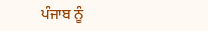ਪੰਜਾਬ ਨੂੰ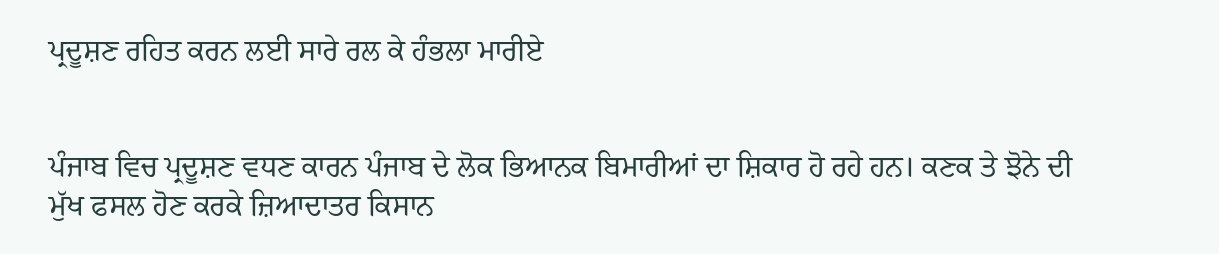ਪ੍ਰਦੂਸ਼ਣ ਰਹਿਤ ਕਰਨ ਲਈ ਸਾਰੇ ਰਲ ਕੇ ਹੰਭਲਾ ਮਾਰੀਏ


ਪੰਜਾਬ ਵਿਚ ਪ੍ਰਦੂਸ਼ਣ ਵਧਣ ਕਾਰਨ ਪੰਜਾਬ ਦੇ ਲੋਕ ਭਿਆਨਕ ਬਿਮਾਰੀਆਂ ਦਾ ਸ਼ਿਕਾਰ ਹੋ ਰਹੇ ਹਨ। ਕਣਕ ਤੇ ਝੋਨੇ ਦੀ ਮੁੱਖ ਫਸਲ ਹੋਣ ਕਰਕੇ ਜ਼ਿਆਦਾਤਰ ਕਿਸਾਨ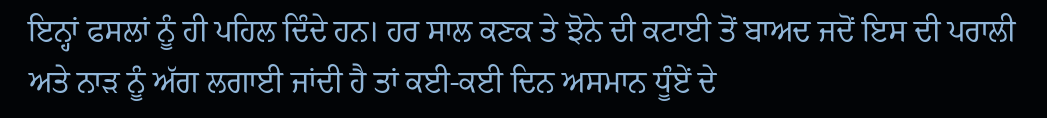ਇਨ੍ਹਾਂ ਫਸਲਾਂ ਨੂੰ ਹੀ ਪਹਿਲ ਦਿੰਦੇ ਹਨ। ਹਰ ਸਾਲ ਕਣਕ ਤੇ ਝੋਨੇ ਦੀ ਕਟਾਈ ਤੋਂ ਬਾਅਦ ਜਦੋਂ ਇਸ ਦੀ ਪਰਾਲੀ ਅਤੇ ਨਾੜ ਨੂੰ ਅੱਗ ਲਗਾਈ ਜਾਂਦੀ ਹੈ ਤਾਂ ਕਈ-ਕਈ ਦਿਨ ਅਸਮਾਨ ਧੂੰਏਂ ਦੇ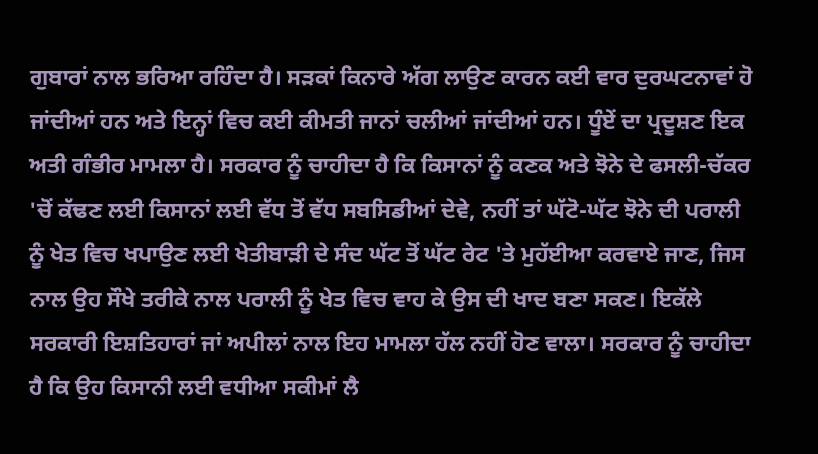ਗੁਬਾਰਾਂ ਨਾਲ ਭਰਿਆ ਰਹਿੰਦਾ ਹੈ। ਸੜਕਾਂ ਕਿਨਾਰੇ ਅੱਗ ਲਾਉਣ ਕਾਰਨ ਕਈ ਵਾਰ ਦੁਰਘਟਨਾਵਾਂ ਹੋ ਜਾਂਦੀਆਂ ਹਨ ਅਤੇ ਇਨ੍ਹਾਂ ਵਿਚ ਕਈ ਕੀਮਤੀ ਜਾਨਾਂ ਚਲੀਆਂ ਜਾਂਦੀਆਂ ਹਨ। ਧੂੰਏਂ ਦਾ ਪ੍ਰਦੂਸ਼ਣ ਇਕ ਅਤੀ ਗੰਭੀਰ ਮਾਮਲਾ ਹੈ। ਸਰਕਾਰ ਨੂੰ ਚਾਹੀਦਾ ਹੈ ਕਿ ਕਿਸਾਨਾਂ ਨੂੰ ਕਣਕ ਅਤੇ ਝੋਨੇ ਦੇ ਫਸਲੀ-ਚੱਕਰ 'ਚੋਂ ਕੱਢਣ ਲਈ ਕਿਸਾਨਾਂ ਲਈ ਵੱਧ ਤੋਂ ਵੱਧ ਸਬਸਿਡੀਆਂ ਦੇਵੇ, ਨਹੀਂ ਤਾਂ ਘੱਟੋ-ਘੱਟ ਝੋਨੇ ਦੀ ਪਰਾਲੀ ਨੂੰ ਖੇਤ ਵਿਚ ਖਪਾਉਣ ਲਈ ਖੇਤੀਬਾੜੀ ਦੇ ਸੰਦ ਘੱਟ ਤੋਂ ਘੱਟ ਰੇਟ 'ਤੇ ਮੁਹੱਈਆ ਕਰਵਾਏ ਜਾਣ, ਜਿਸ ਨਾਲ ਉਹ ਸੌਖੇ ਤਰੀਕੇ ਨਾਲ ਪਰਾਲੀ ਨੂੰ ਖੇਤ ਵਿਚ ਵਾਹ ਕੇ ਉਸ ਦੀ ਖਾਦ ਬਣਾ ਸਕਣ। ਇਕੱਲੇ ਸਰਕਾਰੀ ਇਸ਼ਤਿਹਾਰਾਂ ਜਾਂ ਅਪੀਲਾਂ ਨਾਲ ਇਹ ਮਾਮਲਾ ਹੱਲ ਨਹੀਂ ਹੋਣ ਵਾਲਾ। ਸਰਕਾਰ ਨੂੰ ਚਾਹੀਦਾ ਹੈ ਕਿ ਉਹ ਕਿਸਾਨੀ ਲਈ ਵਧੀਆ ਸਕੀਮਾਂ ਲੈ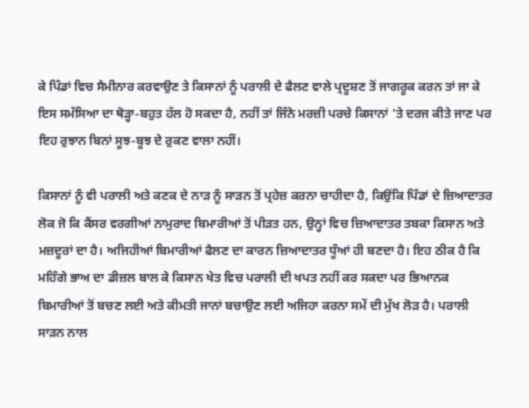ਕੇ ਪਿੰਡਾਂ ਵਿਚ ਸੈਮੀਨਾਰ ਕਰਵਾਉਣ ਤੇ ਕਿਸਾਨਾਂ ਨੂੰ ਪਰਾਲੀ ਦੇ ਫੈਲਣ ਵਾਲੇ ਪ੍ਰਦੂਸ਼ਣ ਤੋਂ ਜਾਗਰੂਕ ਕਰਨ ਤਾਂ ਜਾ ਕੇ ਇਸ ਸਮੱਸਿਆ ਦਾ ਥੋੜ੍ਹਾ-ਬਹੁਤ ਹੱਲ ਹੋ ਸਕਦਾ ਹੈ, ਨਹੀਂ ਤਾਂ ਜਿੰਨੇ ਮਰਜ਼ੀ ਪਰਚੇ ਕਿਸਾਨਾਂ 'ਤੇ ਦਰਜ ਕੀਤੇ ਜਾਣ ਪਰ ਇਹ ਰੁਝਾਨ ਬਿਨਾਂ ਸੂਝ-ਬੂਝ ਦੇ ਰੁਕਣ ਵਾਲਾ ਨਹੀਂ।

ਕਿਸਾਨਾਂ ਨੂੰ ਵੀ ਪਰਾਲੀ ਅਤੇ ਕਣਕ ਦੇ ਨਾੜ ਨੂੰ ਸਾੜਨ ਤੋਂ ਪ੍ਰਹੇਜ਼ ਕਰਨਾ ਚਾਹੀਦਾ ਹੈ, ਕਿਉਂਕਿ ਪਿੰਡਾਂ ਦੇ ਜ਼ਿਆਦਾਤਰ ਲੋਕ ਜੋ ਕਿ ਕੈਂਸਰ ਵਰਗੀਆਂ ਨਾਮੁਰਾਦ ਬਿਮਾਰੀਆਂ ਤੋਂ ਪੀੜਤ ਹਨ, ਉਨ੍ਹਾਂ ਵਿਚ ਜ਼ਿਆਦਾਤਰ ਤਬਕਾ ਕਿਸਾਨ ਅਤੇ ਮਜ਼ਦੂਰਾਂ ਦਾ ਹੈ। ਅਜਿਹੀਆਂ ਬਿਮਾਰੀਆਂ ਫੈਲਣ ਦਾ ਕਾਰਨ ਜ਼ਿਆਦਾਤਰ ਧੂੰਆਂ ਹੀ ਬਣਦਾ ਹੈ। ਇਹ ਠੀਕ ਹੈ ਕਿ ਮਹਿੰਗੇ ਭਾਅ ਦਾ ਡੀਜ਼ਲ ਬਾਲ ਕੇ ਕਿਸਾਨ ਖੇਤ ਵਿਚ ਪਰਾਲੀ ਦੀ ਖਪਤ ਨਹੀਂ ਕਰ ਸਕਦਾ ਪਰ ਭਿਆਨਕ ਬਿਮਾਰੀਆਂ ਤੋਂ ਬਚਣ ਲਈ ਅਤੇ ਕੀਮਤੀ ਜਾਨਾਂ ਬਚਾਉਣ ਲਈ ਅਜਿਹਾ ਕਰਨਾ ਸਮੇਂ ਦੀ ਮੁੱਖ ਲੋੜ ਹੈ। ਪਰਾਲੀ ਸਾੜਨ ਨਾਲ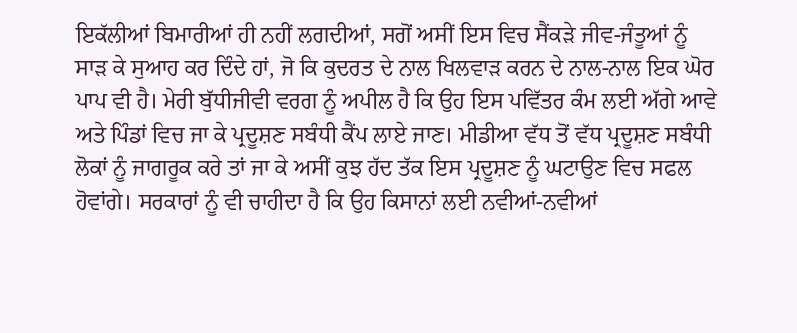ਇਕੱਲੀਆਂ ਬਿਮਾਰੀਆਂ ਹੀ ਨਹੀਂ ਲਗਦੀਆਂ, ਸਗੋਂ ਅਸੀਂ ਇਸ ਵਿਚ ਸੈਂਕੜੇ ਜੀਵ-ਜੰਤੂਆਂ ਨੂੰ ਸਾੜ ਕੇ ਸੁਆਹ ਕਰ ਦਿੰਦੇ ਹਾਂ, ਜੋ ਕਿ ਕੁਦਰਤ ਦੇ ਨਾਲ ਖਿਲਵਾੜ ਕਰਨ ਦੇ ਨਾਲ-ਨਾਲ ਇਕ ਘੋਰ ਪਾਪ ਵੀ ਹੈ। ਮੇਰੀ ਬੁੱਧੀਜੀਵੀ ਵਰਗ ਨੂੰ ਅਪੀਲ ਹੈ ਕਿ ਉਹ ਇਸ ਪਵਿੱਤਰ ਕੰਮ ਲਈ ਅੱਗੇ ਆਵੇ ਅਤੇ ਪਿੰਡਾਂ ਵਿਚ ਜਾ ਕੇ ਪ੍ਰਦੂਸ਼ਣ ਸਬੰਧੀ ਕੈਂਪ ਲਾਏ ਜਾਣ। ਮੀਡੀਆ ਵੱਧ ਤੋਂ ਵੱਧ ਪ੍ਰਦੂਸ਼ਣ ਸਬੰਧੀ ਲੋਕਾਂ ਨੂੰ ਜਾਗਰੂਕ ਕਰੇ ਤਾਂ ਜਾ ਕੇ ਅਸੀਂ ਕੁਝ ਹੱਦ ਤੱਕ ਇਸ ਪ੍ਰਦੂਸ਼ਣ ਨੂੰ ਘਟਾਉਣ ਵਿਚ ਸਫਲ ਹੋਵਾਂਗੇ। ਸਰਕਾਰਾਂ ਨੂੰ ਵੀ ਚਾਹੀਦਾ ਹੈ ਕਿ ਉਹ ਕਿਸਾਨਾਂ ਲਈ ਨਵੀਆਂ-ਨਵੀਆਂ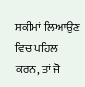ਸਕੀਮਾਂ ਲਿਆਉਣ ਵਿਚ ਪਹਿਲ ਕਰਨ, ਤਾਂ ਜੋ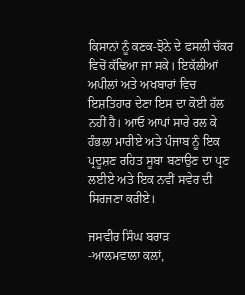ਕਿਸਾਨਾਂ ਨੂੰ ਕਣਕ-ਝੋਨੇ ਦੇ ਫਸਲੀ ਚੱਕਰ ਵਿਚੋਂ ਕੱਢਿਆ ਜਾ ਸਕੇ। ਇਕੱਲੀਆਂ ਅਪੀਲਾਂ ਅਤੇ ਅਖਬਾਰਾਂ ਵਿਚ ਇਸ਼ਤਿਹਾਰ ਦੇਣਾ ਇਸ ਦਾ ਕੋਈ ਹੱਲ ਨਹੀਂ ਹੈ। ਆਓ ਆਪਾਂ ਸਾਰੇ ਰਲ ਕੇ ਹੰਭਲਾ ਮਾਰੀਏ ਅਤੇ ਪੰਜਾਬ ਨੂੰ ਇਕ ਪ੍ਰਦੂਸ਼ਣ ਰਹਿਤ ਸੂਬਾ ਬਣਾਉਣ ਦਾ ਪ੍ਰਣ ਲਈਏ ਅਤੇ ਇਕ ਨਵੀਂ ਸਵੇਰ ਦੀ ਸਿਰਜਣਾ ਕਰੀਏ।

ਜਸਵੀਰ ਸਿੰਘ ਬਰਾੜ
-ਆਲਮਵਾਲਾ ਕਲਾਂ,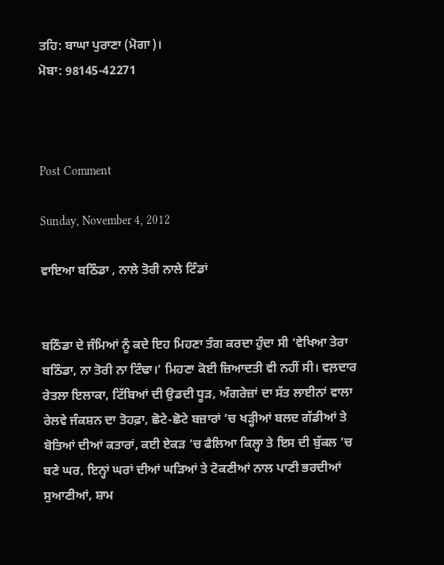ਤਹਿ: ਬਾਘਾ ਪੁਰਾਣਾ (ਮੋਗਾ)।
ਮੋਬਾ: 98145-42271



Post Comment

Sunday, November 4, 2012

ਵਾਇਆ ਬਠਿੰਡਾ , ਨਾਲੇ ਤੋਰੀ ਨਾਲੇ ਟਿੰਡਾਂ


ਬਠਿੰਡਾ ਦੇ ਜੰਮਿਆਂ ਨੂੰ ਕਦੇ ਇਹ ਮਿਹਣਾ ਤੰਗ ਕਰਦਾ ਹੁੰਦਾ ਸੀ ‘ਵੇਖਿਆ ਤੇਰਾ ਬਠਿੰਡਾ, ਨਾ ਤੋਰੀ ਨਾ ਟਿੰਢਾ।’ ਮਿਹਣਾ ਕੋਈ ਜ਼ਿਆਦਤੀ ਵੀ ਨਹੀਂ ਸੀ। ਵਲ਼ਦਾਰ ਰੇਤਲਾ ਇਲਾਕਾ, ਟਿੱਬਿਆਂ ਦੀ ਉਡਦੀ ਧੂੜ, ਅੰਗਰੇਜ਼ਾਂ ਦਾ ਸੱਤ ਲਾਈਨਾਂ ਵਾਲਾ ਰੇਲਵੇ ਜੰਕਸ਼ਨ ਦਾ ਤੋਹਫ਼ਾ, ਛੋਟੇ-ਛੋਟੇ ਬਜ਼ਾਰਾਂ ’ਚ ਖੜ੍ਹੀਆਂ ਬਲਦ ਗੱਡੀਆਂ ਤੇ ਬੋਤਿਆਂ ਦੀਆਂ ਕਤਾਰਾਂ, ਕਈ ਏਕੜ ’ਚ ਫੈਲਿਆ ਕਿਲ੍ਹਾ ਤੇ ਇਸ ਦੀ ਬੁੱਕਲ ’ਚ ਬਣੇ ਘਰ, ਇਨ੍ਹਾਂ ਘਰਾਂ ਦੀਆਂ ਘੜਿਆਂ ਤੇ ਟੋਕਣੀਆਂ ਨਾਲ ਪਾਣੀ ਭਰਦੀਆਂ ਸੁਆਣੀਆਂ, ਸ਼ਾਮ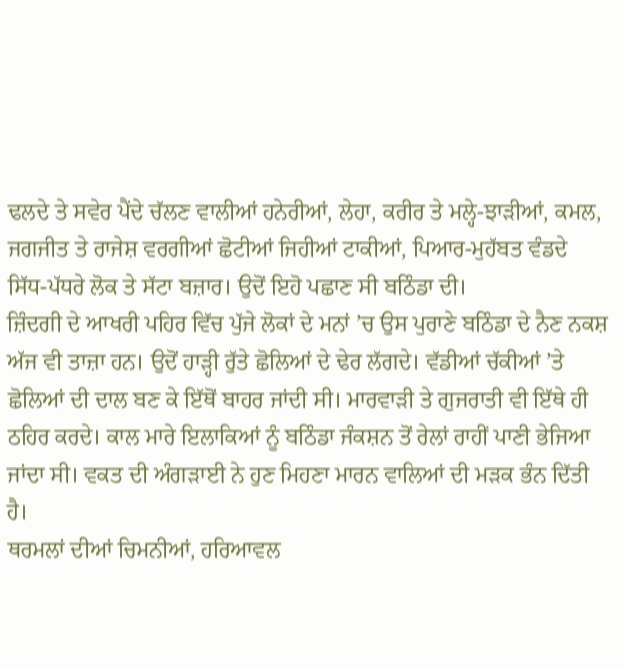ਢਲਦੇ ਤੇ ਸਵੇਰ ਪੈਂਦੇ ਚੱਲਣ ਵਾਲੀਆਂ ਹਨੇਰੀਆਂ, ਲੇਹਾ, ਕਰੀਰ ਤੇ ਮਲ੍ਹੇ-ਝਾੜੀਆਂ, ਕਮਲ, ਜਗਜੀਤ ਤੇ ਰਾਜੇਸ਼ ਵਰਗੀਆਂ ਛੋਟੀਆਂ ਜਿਹੀਆਂ ਟਾਕੀਆਂ, ਪਿਆਰ-ਮੁਹੱਬਤ ਵੰਡਦੇ ਸਿੱਧ-ਪੱਧਰੇ ਲੋਕ ਤੇ ਸੱਟਾ ਬਜ਼ਾਰ। ਉਦੋਂ ਇਹੋ ਪਛਾਣ ਸੀ ਬਠਿੰਡਾ ਦੀ।
ਜ਼ਿੰਦਗੀ ਦੇ ਆਖਰੀ ਪਹਿਰ ਵਿੱਚ ਪੁੱਜੇ ਲੋਕਾਂ ਦੇ ਮਨਾਂ ’ਚ ਉਸ ਪੁਰਾਣੇ ਬਠਿੰਡਾ ਦੇ ਨੈਣ ਨਕਸ਼ ਅੱਜ ਵੀ ਤਾਜ਼ਾ ਹਨ। ਉਦੋਂ ਹਾੜ੍ਹੀ ਰੁੱਤੇ ਛੋਲਿਆਂ ਦੇ ਢੇਰ ਲੱਗਦੇ। ਵੱਡੀਆਂ ਚੱਕੀਆਂ ’ਤੇ ਛੋਲਿਆਂ ਦੀ ਦਾਲ ਬਣ ਕੇ ਇੱਥੋਂ ਬਾਹਰ ਜਾਂਦੀ ਸੀ। ਮਾਰਵਾੜੀ ਤੇ ਗੁਜਰਾਤੀ ਵੀ ਇੱਥੇ ਹੀ ਠਹਿਰ ਕਰਦੇ। ਕਾਲ ਮਾਰੇ ਇਲਾਕਿਆਂ ਨੂੰ ਬਠਿੰਡਾ ਜੰਕਸ਼ਨ ਤੋਂ ਰੇਲਾਂ ਰਾਹੀਂ ਪਾਣੀ ਭੇਜਿਆ ਜਾਂਦਾ ਸੀ। ਵਕਤ ਦੀ ਅੰਗੜਾਈ ਨੇ ਹੁਣ ਮਿਹਣਾ ਮਾਰਨ ਵਾਲਿਆਂ ਦੀ ਮੜਕ ਭੰਨ ਦਿੱਤੀ ਹੈ।
ਥਰਮਲਾਂ ਦੀਆਂ ਚਿਮਨੀਆਂ, ਹਰਿਆਵਲ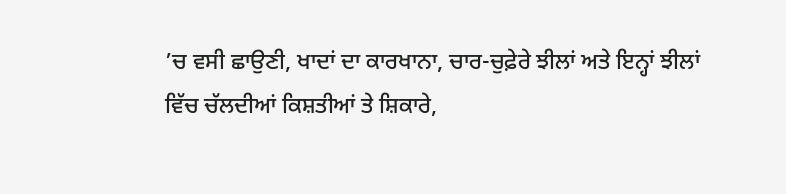’ਚ ਵਸੀ ਛਾਉਣੀ, ਖਾਦਾਂ ਦਾ ਕਾਰਖਾਨਾ, ਚਾਰ-ਚੁਫ਼ੇਰੇ ਝੀਲਾਂ ਅਤੇ ਇਨ੍ਹਾਂ ਝੀਲਾਂ ਵਿੱਚ ਚੱਲਦੀਆਂ ਕਿਸ਼ਤੀਆਂ ਤੇ ਸ਼ਿਕਾਰੇ,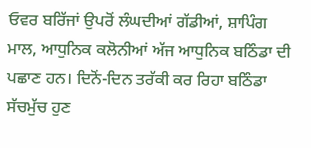ਓਵਰ ਬਰਿੱਜਾਂ ਉਪਰੋਂ ਲੰਘਦੀਆਂ ਗੱਡੀਆਂ, ਸ਼ਾਪਿੰਗ ਮਾਲ, ਆਧੁਨਿਕ ਕਲੋਨੀਆਂ ਅੱਜ ਆਧੁਨਿਕ ਬਠਿੰਡਾ ਦੀ ਪਛਾਣ ਹਨ। ਦਿਨੋਂ-ਦਿਨ ਤਰੱਕੀ ਕਰ ਰਿਹਾ ਬਠਿੰਡਾ ਸੱਚਮੁੱਚ ਹੁਣ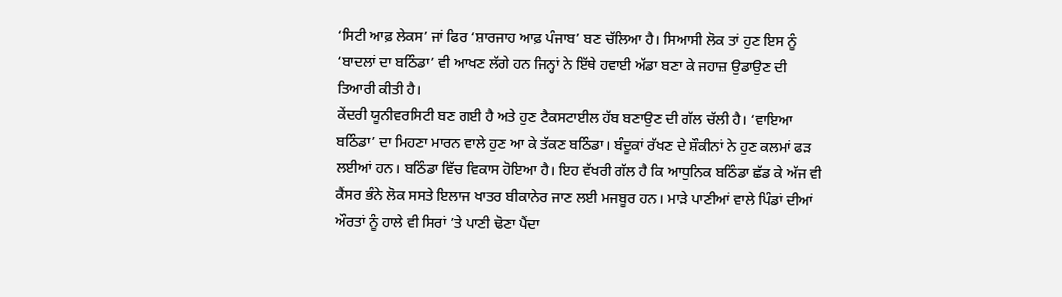‘ਸਿਟੀ ਆਫ਼ ਲੇਕਸ’ ਜਾਂ ਫਿਰ ‘ਸ਼ਾਰਜਾਹ ਆਫ਼ ਪੰਜਾਬ’ ਬਣ ਚੱਲਿਆ ਹੈ। ਸਿਆਸੀ ਲੋਕ ਤਾਂ ਹੁਣ ਇਸ ਨੂੰ ‘ਬਾਦਲਾਂ ਦਾ ਬਠਿੰਡਾ’ ਵੀ ਆਖਣ ਲੱਗੇ ਹਨ ਜਿਨ੍ਹਾਂ ਨੇ ਇੱਥੇ ਹਵਾਈ ਅੱਡਾ ਬਣਾ ਕੇ ਜਹਾਜ਼ ਉਡਾਉਣ ਦੀ ਤਿਆਰੀ ਕੀਤੀ ਹੈ।
ਕੇਂਦਰੀ ਯੂਨੀਵਰਸਿਟੀ ਬਣ ਗਈ ਹੈ ਅਤੇ ਹੁਣ ਟੈਕਸਟਾਈਲ ਹੱਬ ਬਣਾਉਣ ਦੀ ਗੱਲ ਚੱਲੀ ਹੈ। ‘ਵਾਇਆ ਬਠਿੰਡਾ’ ਦਾ ਮਿਹਣਾ ਮਾਰਨ ਵਾਲੇ ਹੁਣ ਆ ਕੇ ਤੱਕਣ ਬਠਿੰਡਾ। ਬੰਦੂਕਾਂ ਰੱਖਣ ਦੇ ਸ਼ੌਕੀਨਾਂ ਨੇ ਹੁਣ ਕਲਮਾਂ ਫੜ ਲਈਆਂ ਹਨ। ਬਠਿੰਡਾ ਵਿੱਚ ਵਿਕਾਸ ਹੋਇਆ ਹੈ। ਇਹ ਵੱਖਰੀ ਗੱਲ ਹੈ ਕਿ ਆਧੁਨਿਕ ਬਠਿੰਡਾ ਛੱਡ ਕੇ ਅੱਜ ਵੀ ਕੈਂਸਰ ਭੰਨੇ ਲੋਕ ਸਸਤੇ ਇਲਾਜ ਖਾਤਰ ਬੀਕਾਨੇਰ ਜਾਣ ਲਈ ਮਜਬੂਰ ਹਨ। ਮਾੜੇ ਪਾਣੀਆਂ ਵਾਲੇ ਪਿੰਡਾਂ ਦੀਆਂ ਔਰਤਾਂ ਨੂੰ ਹਾਲੇ ਵੀ ਸਿਰਾਂ ’ਤੇ ਪਾਣੀ ਢੋਣਾ ਪੈਂਦਾ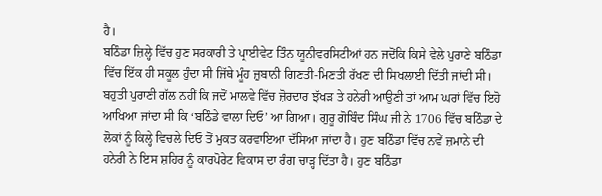ਹੈ।
ਬਠਿੰਡਾ ਜ਼ਿਲ੍ਹੇ ਵਿੱਚ ਹੁਣ ਸਰਕਾਰੀ ਤੇ ਪ੍ਰਾਈਵੇਟ ਤਿੰਨ ਯੂਨੀਵਰਸਿਟੀਆਂ ਹਨ ਜਦੋਂਕਿ ਕਿਸੇ ਵੇਲੇ ਪੁਰਾਣੇ ਬਠਿੰਡਾ ਵਿੱਚ ਇੱਕ ਹੀ ਸਕੂਲ ਹੁੰਦਾ ਸੀ ਜਿੱਥੇ ਮੂੰਹ ਜ਼ੁਬਾਨੀ ਗਿਣਤੀ-ਮਿਣਤੀ ਰੱਖਣ ਦੀ ਸਿਖਲਾਈ ਦਿੱਤੀ ਜਾਂਦੀ ਸੀ। ਬਹੁਤੀ ਪੁਰਾਣੀ ਗੱਲ ਨਹੀਂ ਕਿ ਜਦੋਂ ਮਾਲਵੇ ਵਿੱਚ ਜ਼ੋਰਦਾਰ ਝੱਖੜ ਤੇ ਹਨੇਰੀ ਆਉਣੀ ਤਾਂ ਆਮ ਘਰਾਂ ਵਿੱਚ ਇਹੋ ਆਖਿਆ ਜਾਂਦਾ ਸੀ ਕਿ ‘ਬਠਿੰਡੇ ਵਾਲਾ ਦਿਓ’ ਆ ਗਿਆ। ਗੁਰੂ ਗੋਬਿੰਦ ਸਿੰਘ ਜੀ ਨੇ 1706 ਵਿੱਚ ਬਠਿੰਡਾ ਦੇ ਲੋਕਾਂ ਨੂੰ ਕਿਲ੍ਹੇ ਵਿਚਲੇ ਦਿਓ ਤੋਂ ਮੁਕਤ ਕਰਵਾਇਆ ਦੱਸਿਆ ਜਾਂਦਾ ਹੈ। ਹੁਣ ਬਠਿੰਡਾ ਵਿੱਚ ਨਵੇਂ ਜ਼ਮਾਨੇ ਦੀ ਹਨੇਰੀ ਨੇ ਇਸ ਸ਼ਹਿਰ ਨੂੰ ਕਾਰਪੋਰੇਟ ਵਿਕਾਸ ਦਾ ਰੰਗ ਚਾੜ੍ਹ ਦਿੱਤਾ ਹੈ। ਹੁਣ ਬਠਿੰਡਾ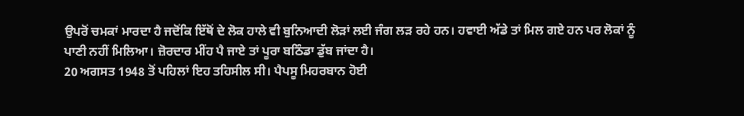ਉਪਰੋਂ ਚਮਕਾਂ ਮਾਰਦਾ ਹੈ ਜਦੋਂਕਿ ਇੱਥੋਂ ਦੇ ਲੋਕ ਹਾਲੇ ਵੀ ਬੁਨਿਆਦੀ ਲੋੜਾਂ ਲਈ ਜੰਗ ਲੜ ਰਹੇ ਹਨ। ਹਵਾਈ ਅੱਡੇ ਤਾਂ ਮਿਲ ਗਏ ਹਨ ਪਰ ਲੋਕਾਂ ਨੂੰ ਪਾਣੀ ਨਹੀਂ ਮਿਲਿਆ। ਜ਼ੋਰਦਾਰ ਮੀਂਹ ਪੈ ਜਾਏ ਤਾਂ ਪੂਰਾ ਬਠਿੰਡਾ ਡੁੱਬ ਜਾਂਦਾ ਹੈ।
20 ਅਗਸਤ 1948 ਤੋਂ ਪਹਿਲਾਂ ਇਹ ਤਹਿਸੀਲ ਸੀ। ਪੈਪਸੂ ਮਿਹਰਬਾਨ ਹੋਈ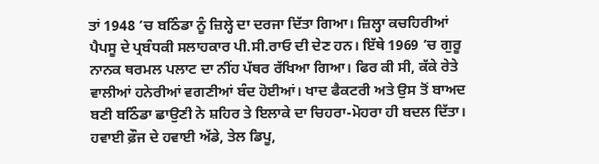ਤਾਂ 1948 ’ਚ ਬਠਿੰਡਾ ਨੂੰ ਜ਼ਿਲ੍ਹੇ ਦਾ ਦਰਜਾ ਦਿੱਤਾ ਗਿਆ। ਜ਼ਿਲ੍ਹਾ ਕਚਹਿਰੀਆਂ ਪੈਪਸੂ ਦੇ ਪ੍ਰਬੰਧਕੀ ਸਲਾਹਕਾਰ ਪੀ.ਸੀ.ਰਾਓ ਦੀ ਦੇਣ ਹਨ। ਇੱਥੇ 1969 ’ਚ ਗੁਰੂ ਨਾਨਕ ਥਰਮਲ ਪਲਾਟ ਦਾ ਨੀਂਹ ਪੱਥਰ ਰੱਖਿਆ ਗਿਆ। ਫਿਰ ਕੀ ਸੀ, ਕੱਕੇ ਰੇਤੇ ਵਾਲੀਆਂ ਹਨੇਰੀਆਂ ਵਗਣੀਆਂ ਬੰਦ ਹੋਈਆਂ। ਖਾਦ ਫੈਕਟਰੀ ਅਤੇ ਉਸ ਤੋਂ ਬਾਅਦ ਬਣੀ ਬਠਿੰਡਾ ਛਾਉਣੀ ਨੇ ਸ਼ਹਿਰ ਤੇ ਇਲਾਕੇ ਦਾ ਚਿਹਰਾ-ਮੋਹਰਾ ਹੀ ਬਦਲ ਦਿੱਤਾ। ਹਵਾਈ ਫ਼ੌਜ ਦੇ ਹਵਾਈ ਅੱਡੇ, ਤੇਲ ਡਿਪੂ,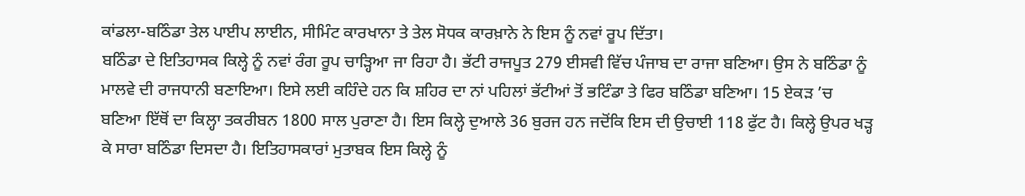ਕਾਂਡਲਾ-ਬਠਿੰਡਾ ਤੇਲ ਪਾਈਪ ਲਾਈਨ, ਸੀਮਿੰਟ ਕਾਰਖਾਨਾ ਤੇ ਤੇਲ ਸੋਧਕ ਕਾਰਖ਼ਾਨੇ ਨੇ ਇਸ ਨੂੰ ਨਵਾਂ ਰੂਪ ਦਿੱਤਾ।
ਬਠਿੰਡਾ ਦੇ ਇਤਿਹਾਸਕ ਕਿਲ੍ਹੇ ਨੂੰ ਨਵਾਂ ਰੰਗ ਰੂਪ ਚਾੜ੍ਹਿਆ ਜਾ ਰਿਹਾ ਹੈ। ਭੱਟੀ ਰਾਜਪੂਤ 279 ਈਸਵੀ ਵਿੱਚ ਪੰਜਾਬ ਦਾ ਰਾਜਾ ਬਣਿਆ। ਉਸ ਨੇ ਬਠਿੰਡਾ ਨੂੰ ਮਾਲਵੇ ਦੀ ਰਾਜਧਾਨੀ ਬਣਾਇਆ। ਇਸੇ ਲਈ ਕਹਿੰਦੇ ਹਨ ਕਿ ਸ਼ਹਿਰ ਦਾ ਨਾਂ ਪਹਿਲਾਂ ਭੱਟੀਆਂ ਤੋਂ ਭਟਿੰਡਾ ਤੇ ਫਿਰ ਬਠਿੰਡਾ ਬਣਿਆ। 15 ਏਕੜ ’ਚ ਬਣਿਆ ਇੱਥੋਂ ਦਾ ਕਿਲ੍ਹਾ ਤਕਰੀਬਨ 1800 ਸਾਲ ਪੁਰਾਣਾ ਹੈ। ਇਸ ਕਿਲ੍ਹੇ ਦੁਆਲੇ 36 ਬੁਰਜ ਹਨ ਜਦੋਂਕਿ ਇਸ ਦੀ ਉਚਾਈ 118 ਫੁੱਟ ਹੈ। ਕਿਲ੍ਹੇ ਉਪਰ ਖੜ੍ਹ ਕੇ ਸਾਰਾ ਬਠਿੰਡਾ ਦਿਸਦਾ ਹੈ। ਇਤਿਹਾਸਕਾਰਾਂ ਮੁਤਾਬਕ ਇਸ ਕਿਲ੍ਹੇ ਨੂੰ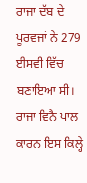ਰਾਜਾ ਦੱਬ ਦੇ ਪੂਰਵਜਾਂ ਨੇ 279 ਈਸਵੀ ਵਿੱਚ ਬਣਾਇਆ ਸੀ। ਰਾਜਾ ਵਿਨੈ ਪਾਲ ਕਾਰਨ ਇਸ ਕਿਲ੍ਹੇ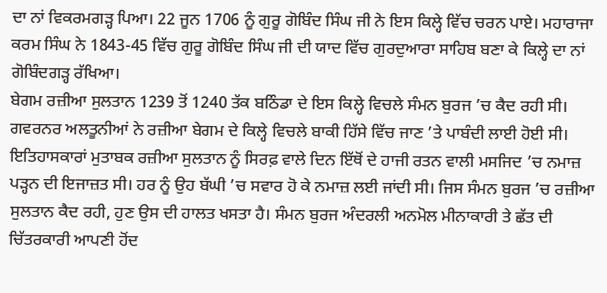ਦਾ ਨਾਂ ਵਿਕਰਮਗੜ੍ਹ ਪਿਆ। 22 ਜੂਨ 1706 ਨੂੰ ਗੁਰੂ ਗੋਬਿੰਦ ਸਿੰਘ ਜੀ ਨੇ ਇਸ ਕਿਲ੍ਹੇ ਵਿੱਚ ਚਰਨ ਪਾਏ। ਮਹਾਰਾਜਾ ਕਰਮ ਸਿੰਘ ਨੇ 1843-45 ਵਿੱਚ ਗੁਰੂ ਗੋਬਿੰਦ ਸਿੰਘ ਜੀ ਦੀ ਯਾਦ ਵਿੱਚ ਗੁਰਦੁਆਰਾ ਸਾਹਿਬ ਬਣਾ ਕੇ ਕਿਲ੍ਹੇ ਦਾ ਨਾਂ ਗੋਬਿੰਦਗੜ੍ਹ ਰੱਖਿਆ।
ਬੇਗਮ ਰਜ਼ੀਆ ਸੁਲਤਾਨ 1239 ਤੋਂ 1240 ਤੱਕ ਬਠਿੰਡਾ ਦੇ ਇਸ ਕਿਲ੍ਹੇ ਵਿਚਲੇ ਸੰਮਨ ਬੁਰਜ ’ਚ ਕੈਦ ਰਹੀ ਸੀ। ਗਵਰਨਰ ਅਲਤੂਨੀਆਂ ਨੇ ਰਜ਼ੀਆ ਬੇਗਮ ਦੇ ਕਿਲ੍ਹੇ ਵਿਚਲੇ ਬਾਕੀ ਹਿੱਸੇ ਵਿੱਚ ਜਾਣ ’ਤੇ ਪਾਬੰਦੀ ਲਾਈ ਹੋਈ ਸੀ। ਇਤਿਹਾਸਕਾਰਾਂ ਮੁਤਾਬਕ ਰਜ਼ੀਆ ਸੁਲਤਾਨ ਨੂੰ ਸਿਰਫ਼ ਵਾਲੇ ਦਿਨ ਇੱਥੋਂ ਦੇ ਹਾਜੀ ਰਤਨ ਵਾਲੀ ਮਸਜਿਦ ’ਚ ਨਮਾਜ਼ ਪੜ੍ਹਨ ਦੀ ਇਜਾਜ਼ਤ ਸੀ। ਹਰ ਨੂੰ ਉਹ ਬੱਘੀ ’ਚ ਸਵਾਰ ਹੋ ਕੇ ਨਮਾਜ਼ ਲਈ ਜਾਂਦੀ ਸੀ। ਜਿਸ ਸੰਮਨ ਬੁਰਜ ’ਚ ਰਜ਼ੀਆ ਸੁਲਤਾਨ ਕੈਦ ਰਹੀ, ਹੁਣ ਉਸ ਦੀ ਹਾਲਤ ਖਸਤਾ ਹੈ। ਸੰਮਨ ਬੁਰਜ ਅੰਦਰਲੀ ਅਨਮੋਲ ਮੀਨਾਕਾਰੀ ਤੇ ਛੱਤ ਦੀ ਚਿੱਤਰਕਾਰੀ ਆਪਣੀ ਹੋਂਦ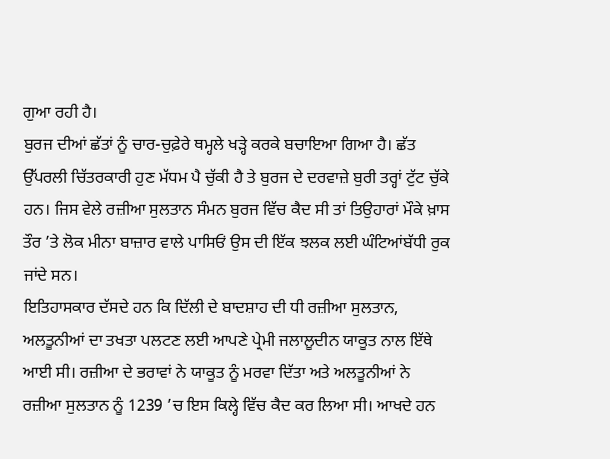ਗੁਆ ਰਹੀ ਹੈ।
ਬੁਰਜ ਦੀਆਂ ਛੱਤਾਂ ਨੂੰ ਚਾਰ-ਚੁਫ਼ੇਰੇ ਥਮ੍ਹਲੇ ਖੜ੍ਹੇ ਕਰਕੇ ਬਚਾਇਆ ਗਿਆ ਹੈ। ਛੱਤ ਉੱਪਰਲੀ ਚਿੱਤਰਕਾਰੀ ਹੁਣ ਮੱਧਮ ਪੈ ਚੁੱਕੀ ਹੈ ਤੇ ਬੁਰਜ ਦੇ ਦਰਵਾਜ਼ੇ ਬੁਰੀ ਤਰ੍ਹਾਂ ਟੁੱਟ ਚੁੱਕੇ ਹਨ। ਜਿਸ ਵੇਲੇ ਰਜ਼ੀਆ ਸੁਲਤਾਨ ਸੰਮਨ ਬੁਰਜ ਵਿੱਚ ਕੈਦ ਸੀ ਤਾਂ ਤਿਉਹਾਰਾਂ ਮੌਕੇ ਖ਼ਾਸ ਤੌਰ ’ਤੇ ਲੋਕ ਮੀਨਾ ਬਾਜ਼ਾਰ ਵਾਲੇ ਪਾਸਿਓਂ ਉਸ ਦੀ ਇੱਕ ਝਲਕ ਲਈ ਘੰਟਿਆਂਬੱਧੀ ਰੁਕ ਜਾਂਦੇ ਸਨ।
ਇਤਿਹਾਸਕਾਰ ਦੱਸਦੇ ਹਨ ਕਿ ਦਿੱਲੀ ਦੇ ਬਾਦਸ਼ਾਹ ਦੀ ਧੀ ਰਜ਼ੀਆ ਸੁਲਤਾਨ, ਅਲਤੂਨੀਆਂ ਦਾ ਤਖਤਾ ਪਲਟਣ ਲਈ ਆਪਣੇ ਪ੍ਰੇਮੀ ਜਲਾਲੂਦੀਨ ਯਾਕੂਤ ਨਾਲ ਇੱਥੇ ਆਈ ਸੀ। ਰਜ਼ੀਆ ਦੇ ਭਰਾਵਾਂ ਨੇ ਯਾਕੂਤ ਨੂੰ ਮਰਵਾ ਦਿੱਤਾ ਅਤੇ ਅਲਤੂਨੀਆਂ ਨੇ ਰਜ਼ੀਆ ਸੁਲਤਾਨ ਨੂੰ 1239 ’ਚ ਇਸ ਕਿਲ੍ਹੇ ਵਿੱਚ ਕੈਦ ਕਰ ਲਿਆ ਸੀ। ਆਖਦੇ ਹਨ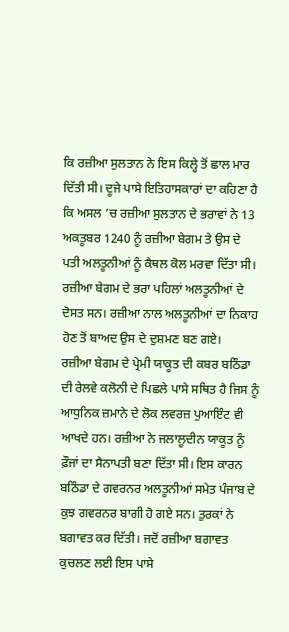ਕਿ ਰਜ਼ੀਆ ਸੁਲਤਾਨ ਨੇ ਇਸ ਕਿਲ੍ਹੇ ਤੋਂ ਛਾਲ ਮਾਰ ਦਿੱਤੀ ਸੀ। ਦੂਜੇ ਪਾਸੇ ਇਤਿਹਾਸਕਾਰਾਂ ਦਾ ਕਹਿਣਾ ਹੈ ਕਿ ਅਸਲ ’ਚ ਰਜ਼ੀਆ ਸੁਲਤਾਨ ਦੇ ਭਰਾਵਾਂ ਨੇ 13 ਅਕਤੂਬਰ 1240 ਨੂੰ ਰਜ਼ੀਆ ਬੇਗਮ ਤੇ ਉਸ ਦੇ ਪਤੀ ਅਲਤੂਨੀਆਂ ਨੂੰ ਕੈਥਲ ਕੋਲ ਮਰਵਾ ਦਿੱਤਾ ਸੀ। ਰਜ਼ੀਆ ਬੇਗਮ ਦੇ ਭਰਾ ਪਹਿਲਾਂ ਅਲਤੂਨੀਆਂ ਦੇ ਦੋਸਤ ਸਨ। ਰਜ਼ੀਆ ਨਾਲ ਅਲਤੂਨੀਆਂ ਦਾ ਨਿਕਾਹ ਹੋਣ ਤੋਂ ਬਾਅਦ ਉਸ ਦੇ ਦੁਸ਼ਮਣ ਬਣ ਗਏ।
ਰਜ਼ੀਆ ਬੇਗਮ ਦੇ ਪ੍ਰੇਮੀ ਯਾਕੂਤ ਦੀ ਕਬਰ ਬਠਿੰਡਾ ਦੀ ਰੇਲਵੇ ਕਲੋਨੀ ਦੇ ਪਿਛਲੇ ਪਾਸੇ ਸਥਿਤ ਹੈ ਜਿਸ ਨੂੰ ਆਧੁਨਿਕ ਜ਼ਮਾਨੇ ਦੇ ਲੋਕ ਲਵਰਜ਼ ਪੁਆਇੰਟ ਵੀ ਆਖਦੇ ਹਨ। ਰਜ਼ੀਆ ਨੇ ਜਲਾਲੂਦੀਨ ਯਾਕੂਤ ਨੂੰ ਫ਼ੌਜਾਂ ਦਾ ਸੈਨਾਪਤੀ ਬਣਾ ਦਿੱਤਾ ਸੀ। ਇਸ ਕਾਰਨ ਬਠਿੰਡਾ ਦੇ ਗਵਰਨਰ ਅਲਤੂਨੀਆਂ ਸਮੇਤ ਪੰਜਾਬ ਦੇ ਕੁਝ ਗਵਰਨਰ ਬਾਗੀ ਹੋ ਗਏ ਸਨ। ਤੁਰਕਾਂ ਨੇ ਬਗਾਵਤ ਕਰ ਦਿੱਤੀ। ਜਦੋਂ ਰਜ਼ੀਆ ਬਗਾਵਤ ਕੁਚਲਣ ਲਈ ਇਸ ਪਾਸੇ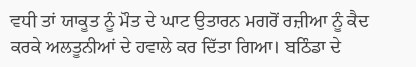ਵਧੀ ਤਾਂ ਯਾਕੂਤ ਨੂੰ ਮੌਤ ਦੇ ਘਾਟ ਉਤਾਰਨ ਮਗਰੋਂ ਰਜ਼ੀਆ ਨੂੰ ਕੈਦ ਕਰਕੇ ਅਲਤੂਨੀਆਂ ਦੇ ਹਵਾਲੇ ਕਰ ਦਿੱਤਾ ਗਿਆ। ਬਠਿੰਡਾ ਦੇ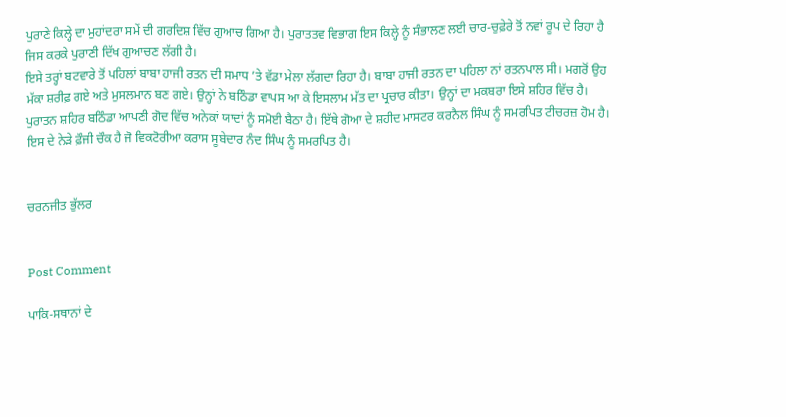ਪੁਰਾਣੇ ਕਿਲ੍ਹੇ ਦਾ ਮੁਹਾਂਦਰਾ ਸਮੇਂ ਦੀ ਗਰਦਿਸ਼ ਵਿੱਚ ਗੁਆਚ ਗਿਆ ਹੈ। ਪੁਰਾਤਤਵ ਵਿਭਾਗ ਇਸ ਕਿਲ੍ਹੇ ਨੂੰ ਸੰਭਾਲਣ ਲਈ ਚਾਰ-ਚੁਫ਼ੇਰੇ ਤੋਂ ਨਵਾਂ ਰੂਪ ਦੇ ਰਿਹਾ ਹੈ ਜਿਸ ਕਰਕੇ ਪੁਰਾਣੀ ਦਿੱਖ ਗੁਆਚਣ ਲੱਗੀ ਹੈ।
ਇਸੇ ਤਰ੍ਹਾਂ ਬਟਵਾਰੇ ਤੋਂ ਪਹਿਲਾਂ ਬਾਬਾ ਹਾਜੀ ਰਤਨ ਦੀ ਸਮਾਧ ’ਤੇ ਵੱਡਾ ਮੇਲਾ ਲੱਗਦਾ ਰਿਹਾ ਹੈ। ਬਾਬਾ ਹਾਜੀ ਰਤਨ ਦਾ ਪਹਿਲਾ ਨਾਂ ਰਤਨਪਾਲ ਸੀ। ਮਗਰੋਂ ਉਹ ਮੱਕਾ ਸ਼ਰੀਫ਼ ਗਏ ਅਤੇ ਮੁਸਲਮਾਨ ਬਣ ਗਏ। ਉਨ੍ਹਾਂ ਨੇ ਬਠਿੰਡਾ ਵਾਪਸ ਆ ਕੇ ਇਸਲਾਮ ਮੱਤ ਦਾ ਪ੍ਰਚਾਰ ਕੀਤਾ। ਉਨ੍ਹਾਂ ਦਾ ਮਕਬਰਾ ਇਸੇ ਸ਼ਹਿਰ ਵਿੱਚ ਹੈ। ਪੁਰਾਤਨ ਸ਼ਹਿਰ ਬਠਿੰਡਾ ਆਪਣੀ ਗੋਦ ਵਿੱਚ ਅਨੇਕਾਂ ਯਾਦਾਂ ਨੂੰ ਸਮੋਈ ਬੈਠਾ ਹੈ। ਇੱਥੇ ਗੋਆ ਦੇ ਸ਼ਹੀਦ ਮਾਸਟਰ ਕਰਨੈਲ ਸਿੰਘ ਨੂੰ ਸਮਰਪਿਤ ਟੀਚਰਜ਼ ਹੋਮ ਹੈ। ਇਸ ਦੇ ਨੇੜੇ ਫ਼ੌਜੀ ਚੌਕ ਹੈ ਜੋ ਵਿਕਟੋਰੀਆ ਕਰਾਸ ਸੂਬੇਦਾਰ ਨੰਦ ਸਿੰਘ ਨੂੰ ਸਮਰਪਿਤ ਹੈ।


ਚਰਨਜੀਤ ਭੁੱਲਰ


Post Comment

ਪਾਕਿ-ਸਥਾਨਾਂ ਦੇ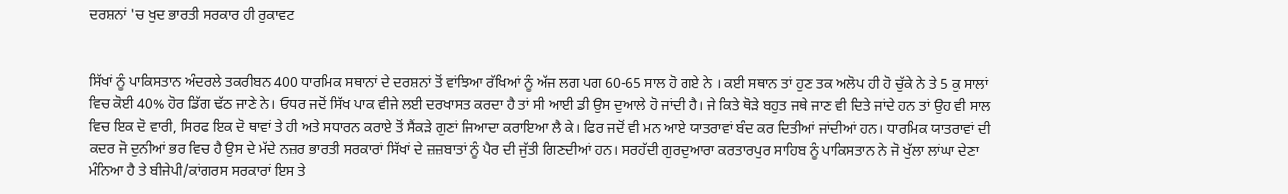ਦਰਸ਼ਨਾਂ 'ਚ ਖੁਦ ਭਾਰਤੀ ਸਰਕਾਰ ਹੀ ਰੁਕਾਵਟ


ਸਿੱਖਾਂ ਨੂੰ ਪਾਕਿਸਤਾਨ ਅੰਦਰਲੇ ਤਕਰੀਬਨ 400 ਧਾਰਮਿਕ ਸਥਾਨਾਂ ਦੇ ਦਰਸ਼ਨਾਂ ਤੋਂ ਵਾਂਝਿਆ ਰੱਖਿਆਂ ਨੂੰ ਅੱਜ ਲਗ ਪਗ 60-65 ਸਾਲ ਹੋ ਗਏ ਨੇ । ਕਈ ਸਥਾਨ ਤਾਂ ਹੁਣ ਤਕ ਅਲੋਪ ਹੀ ਹੋ ਚੁੱਕੇ ਨੇ ਤੇ 5 ਕੁ ਸਾਲਾਂ ਵਿਚ ਕੋਈ 40% ਹੋਰ ਡਿੱਗ ਢੱਠ ਜਾਣੇ ਨੇ। ਓਧਰ ਜਦੋਂ ਸਿੱਖ ਪਾਕ ਵੀਜੇ ਲਈ ਦਰਖਾਸਤ ਕਰਦਾ ਹੈ ਤਾਂ ਸੀ ਆਈ ਡੀ ਉਸ ਦੁਆਲੇ ਹੋ ਜਾਂਦੀ ਹੈ। ਜੇ ਕਿਤੇ ਥੋੜੇ ਬਹੁਤ ਜਥੇ ਜਾਣ ਵੀ ਦਿਤੇ ਜਾਂਦੇ ਹਨ ਤਾਂ ਉਹ ਵੀ ਸਾਲ ਵਿਚ ਇਕ ਦੋ ਵਾਰੀ, ਸਿਰਫ ਇਕ ਦੋ ਥਾਵਾਂ ਤੇ ਹੀ ਅਤੇ ਸਧਾਰਨ ਕਰਾਏ ਤੋਂ ਸੈਂਕੜੇ ਗੁਣਾਂ ਜਿਆਦਾ ਕਰਾਇਆ ਲੈ ਕੇ। ਫਿਰ ਜਦੋਂ ਵੀ ਮਨ ਆਏ ਯਾਤਰਾਵਾਂ ਬੰਦ ਕਰ ਦਿਤੀਆਂ ਜਾਂਦੀਆਂ ਹਨ। ਧਾਰਮਿਕ ਯਾਤਰਾਵਾਂ ਦੀ ਕਦਰ ਜੋ ਦੁਨੀਆਂ ਭਰ ਵਿਚ ਹੈ ਉਸ ਦੇ ਮੱਦੇ ਨਜ਼ਰ ਭਾਰਤੀ ਸਰਕਾਰਾਂ ਸਿੱਖਾਂ ਦੇ ਜ਼ਜ਼ਬਾਤਾਂ ਨੂੰ ਪੈਰ ਦੀ ਜੁੱਤੀ ਗਿਣਦੀਆਂ ਹਨ। ਸਰਹੱਦੀ ਗੁਰਦੁਆਰਾ ਕਰਤਾਰਪੁਰ ਸਾਹਿਬ ਨੂੰ ਪਾਕਿਸਤਾਨ ਨੇ ਜੋ ਖੁੱਲਾ ਲਾਂਘਾ ਦੇਣਾ ਮੰਨਿਆ ਹੈ ਤੇ ਬੀਜੇਪੀ/ਕਾਂਗਰਸ ਸਰਕਾਰਾਂ ਇਸ ਤੇ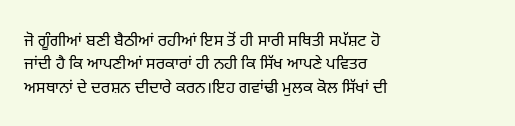ਜੋ ਗੂੰਗੀਆਂ ਬਣੀ ਬੈਠੀਆਂ ਰਹੀਆਂ ਇਸ ਤੋਂ ਹੀ ਸਾਰੀ ਸਥਿਤੀ ਸਪੱਸ਼ਟ ਹੋ ਜਾਂਦੀ ਹੈ ਕਿ ਆਪਣੀਆਂ ਸਰਕਾਰਾਂ ਹੀ ਨਹੀ ਕਿ ਸਿੱਖ ਆਪਣੇ ਪਵਿਤਰ ਅਸਥਾਨਾਂ ਦੇ ਦਰਸ਼ਨ ਦੀਦਾਰੇ ਕਰਨ।ਇਹ ਗਵਾਂਢੀ ਮੁਲਕ ਕੋਲ ਸਿੱਖਾਂ ਦੀ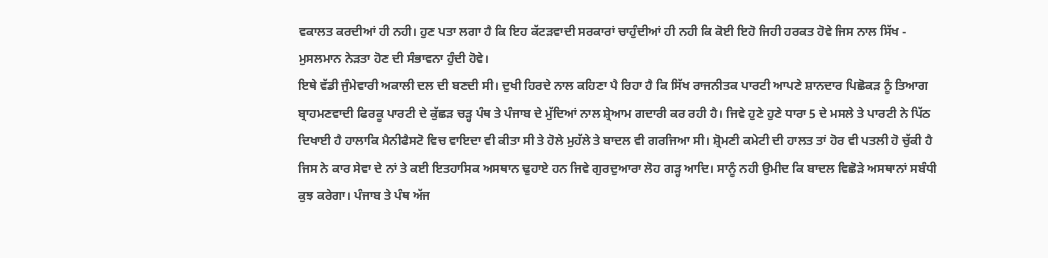ਵਕਾਲਤ ਕਰਦੀਆਂ ਹੀ ਨਹੀ। ਹੁਣ ਪਤਾ ਲਗਾ ਹੈ ਕਿ ਇਹ ਕੱਟੜਵਾਦੀ ਸਰਕਾਰਾਂ ਚਾਹੁੰਦੀਆਂ ਹੀ ਨਹੀ ਕਿ ਕੋਈ ਇਹੋ ਜਿਹੀ ਹਰਕਤ ਹੋਵੇ ਜਿਸ ਨਾਲ ਸਿੱਖ - ਮੁਸਲਮਾਨ ਨੇੜਤਾ ਹੋਣ ਦੀ ਸੰਭਾਵਨਾ ਹੁੰਦੀ ਹੋਵੇ।
ਇਥੇ ਵੱਡੀ ਜੁੰਮੇਵਾਰੀ ਅਕਾਲੀ ਦਲ ਦੀ ਬਣਦੀ ਸੀ। ਦੁਖੀ ਹਿਰਦੇ ਨਾਲ ਕਹਿਣਾ ਪੈ ਰਿਹਾ ਹੈ ਕਿ ਸਿੱਖ ਰਾਜਨੀਤਕ ਪਾਰਟੀ ਆਪਣੇ ਸ਼ਾਨਦਾਰ ਪਿਛੋਕੜ ਨੂੰ ਤਿਆਗ ਬ੍ਰਾਹਮਣਵਾਦੀ ਫਿਰਕੂ ਪਾਰਟੀ ਦੇ ਕੁੱਛੜ ਚੜ੍ਹ ਪੰਥ ਤੇ ਪੰਜਾਬ ਦੇ ਮੁੱਦਿਆਂ ਨਾਲ ਸ਼੍ਰੇਆਮ ਗਦਾਰੀ ਕਰ ਰਹੀ ਹੈ। ਜਿਵੇ ਹੁਣੇ ਹੁਣੇ ਧਾਰਾ 5 ਦੇ ਮਸਲੇ ਤੇ ਪਾਰਟੀ ਨੇ ਪਿੱਠ ਦਿਖਾਈ ਹੈ ਹਾਲਾਕਿ ਮੈਨੀਫੈਸਟੋ ਵਿਚ ਵਾਇਦਾ ਵੀ ਕੀਤਾ ਸੀ ਤੇ ਹੋਲੇ ਮੁਹੱਲੇ ਤੇ ਬਾਦਲ ਵੀ ਗਰਜਿਆ ਸੀ। ਸ਼੍ਰੋਮਣੀ ਕਮੇਟੀ ਦੀ ਹਾਲਤ ਤਾਂ ਹੋਰ ਵੀ ਪਤਲੀ ਹੋ ਚੁੱਕੀ ਹੈ ਜਿਸ ਨੇ ਕਾਰ ਸੇਵਾ ਦੇ ਨਾਂ ਤੇ ਕਈ ਇਤਹਾਸਿਕ ਅਸਥਾਨ ਢੁਹਾਏ ਹਨ ਜਿਵੇ ਗੁਰਦੁਆਰਾ ਲੋਹ ਗੜ੍ਹ ਆਦਿ। ਸਾਨੂੰ ਨਹੀ ਉਮੀਦ ਕਿ ਬਾਦਲ ਵਿਛੋੜੇ ਅਸਥਾਨਾਂ ਸਬੰਧੀ ਕੁਝ ਕਰੇਗਾ। ਪੰਜਾਬ ਤੇ ਪੰਥ ਅੱਜ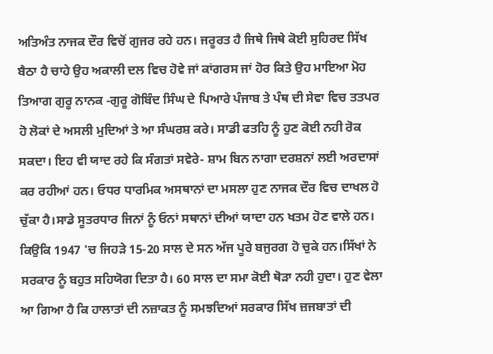ਅਤਿਅੰਤ ਨਾਜਕ ਦੌਰ ਵਿਚੋਂ ਗੁਜਰ ਰਹੇ ਹਨ। ਜਰੂਰਤ ਹੈ ਜਿਥੇ ਜਿਥੇ ਕੋਈ ਸੁਹਿਰਦ ਸਿੱਖ ਬੈਠਾ ਹੈ ਚਾਹੇ ਉਹ ਅਕਾਲੀ ਦਲ ਵਿਚ ਹੋਵੇ ਜਾਂ ਕਾਂਗਰਸ ਜਾਂ ਹੋਰ ਕਿਤੇ ਉਹ ਮਾਇਆ ਮੋਹ ਤਿਆਗ ਗੁਰੂ ਨਾਨਕ -ਗੁਰੂ ਗੋਬਿੰਦ ਸਿੰਘ ਦੇ ਪਿਆਰੇ ਪੰਜਾਬ ਤੇ ਪੰਥ ਦੀ ਸੇਵਾ ਵਿਚ ਤਤਪਰ ਹੋ ਲੋਕਾਂ ਦੇ ਅਸਲੀ ਮੁਦਿਆਂ ਤੇ ਆ ਸੰਘਰਸ਼ ਕਰੇ। ਸਾਡੀ ਫਤਹਿ ਨੂੰ ਹੁਣ ਕੋਈ ਨਹੀ ਰੋਕ ਸਕਦਾ। ਇਹ ਵੀ ਯਾਦ ਰਹੇ ਕਿ ਸੰਗਤਾਂ ਸਵੇਰੇ- ਸ਼ਾਮ ਬਿਨ ਨਾਗਾ ਦਰਸ਼ਨਾਂ ਲਈ ਅਰਦਾਸਾਂ ਕਰ ਰਹੀਆਂ ਹਨ। ਓਧਰ ਧਾਰਮਿਕ ਅਸਥਾਨਾਂ ਦਾ ਮਸਲਾ ਹੁਣ ਨਾਜਕ ਦੌਰ ਵਿਚ ਦਾਖਲ ਹੋ ਚੁੱਕਾ ਹੈ।ਸਾਡੇ ਸੂਤਰਧਾਰ ਜਿਨਾਂ ਨੂੰ ਓਨਾਂ ਸਥਾਨਾਂ ਦੀਆਂ ਯਾਦਾ ਹਨ ਖਤਮ ਹੋਣ ਵਾਲੇ ਹਨ। ਕਿਉਕਿ 1947 'ਚ ਜਿਹੜੇ 15-20 ਸਾਲ ਦੇ ਸਨ ਅੱਜ ਪੂਰੇ ਬਜੁਰਗ ਹੋ ਚੁਕੇ ਹਨ।ਸਿੱਖਾਂ ਨੇ ਸਰਕਾਰ ਨੂੰ ਬਹੁਤ ਸਹਿਯੋਗ ਦਿਤਾ ਹੈ। 60 ਸਾਲ ਦਾ ਸਮਾ ਕੋਈ ਥੋੜਾ ਨਹੀ ਹੁ‍ਦਾ। ਹੁਣ ਵੇਲਾ ਆ ਗਿਆ ਹੈ ਕਿ ਹਾਲਾਤਾਂ ਦੀ ਨਜ਼ਾਕਤ ਨੂੰ ਸਮਝਦਿਆਂ ਸਰਕਾਰ ਸਿੱਖ ਜ਼ਜਬਾਤਾਂ ਦੀ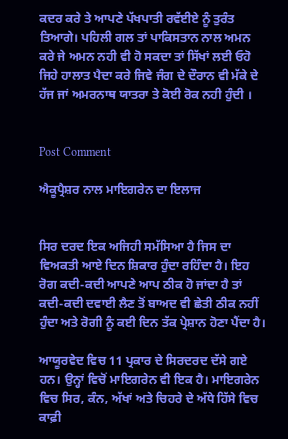ਕਦਰ ਕਰੇ ਤੇ ਆਪਣੇ ਪੱਖਪਾਤੀ ਰਵੱਈਏ ਨੂੰ ਤੁਰੰਤ ਤਿਆਗੇ। ਪਹਿਲੀ ਗਲ ਤਾਂ ਪਾਕਿਸਤਾਨ ਨਾਲ ਅਮਨ ਕਰੇ ਜੇ ਅਮਨ ਨਹੀ ਵੀ ਹੋ ਸਕਦਾ ਤਾਂ ਸਿੱਖਾਂ ਲਈ ਓਹੋ ਜਿਹੇ ਹਾਲਾਤ ਪੈਦਾ ਕਰੇ ਜਿਵੇ ਜੰਗ ਦੇ ਦੌਰਾਨ ਵੀ ਮੱਕੇ ਦੇ ਹੱਜ ਜਾਂ ਅਮਰਨਾਥ ਯਾਤਰਾ ਤੇ ਕੋਈ ਰੋਕ ਨਹੀ ਹੁੰਦੀ ।


Post Comment

ਐਕੂਪ੍ਰੈਸ਼ਰ ਨਾਲ ਮਾਇਗਰੇਨ ਦਾ ਇਲਾਜ


ਸਿਰ ਦਰਦ ਇਕ ਅਜਿਹੀ ਸਮੱਸਿਆ ਹੈ ਜਿਸ ਦਾ ਵਿਅਕਤੀ ਆਏ ਦਿਨ ਸ਼ਿਕਾਰ ਹੁੰਦਾ ਰਹਿੰਦਾ ਹੈ। ਇਹ ਰੋਗ ਕਦੀ-ਕਦੀ ਆਪਣੇ ਆਪ ਠੀਕ ਹੋ ਜਾਂਦਾ ਹੈ ਤਾਂ ਕਦੀ-ਕਦੀ ਦਵਾਈ ਲੈਣ ਤੋਂ ਬਾਅਦ ਵੀ ਛੇਤੀ ਠੀਕ ਨਹੀਂ ਹੁੰਦਾ ਅਤੇ ਰੋਗੀ ਨੂੰ ਕਈ ਦਿਨ ਤੱਕ ਪ੍ਰੇਸ਼ਾਨ ਹੋਣਾ ਪੈਂਦਾ ਹੈ।

ਆਯੂਰਵੇਦ ਵਿਚ 11 ਪ੍ਰਕਾਰ ਦੇ ਸਿਰਦਰਦ ਦੱਸੇ ਗਏ ਹਨ। ਉਨ੍ਹਾਂ ਵਿਚੋਂ ਮਾਇਗਰੇਨ ਵੀ ਇਕ ਹੈ। ਮਾਇਗਰੇਨ ਵਿਚ ਸਿਰ, ਕੰਨ, ਅੱਖਾਂ ਅਤੇ ਚਿਹਰੇ ਦੇ ਅੱਧੇ ਹਿੱਸੇ ਵਿਚ ਕਾਫ਼ੀ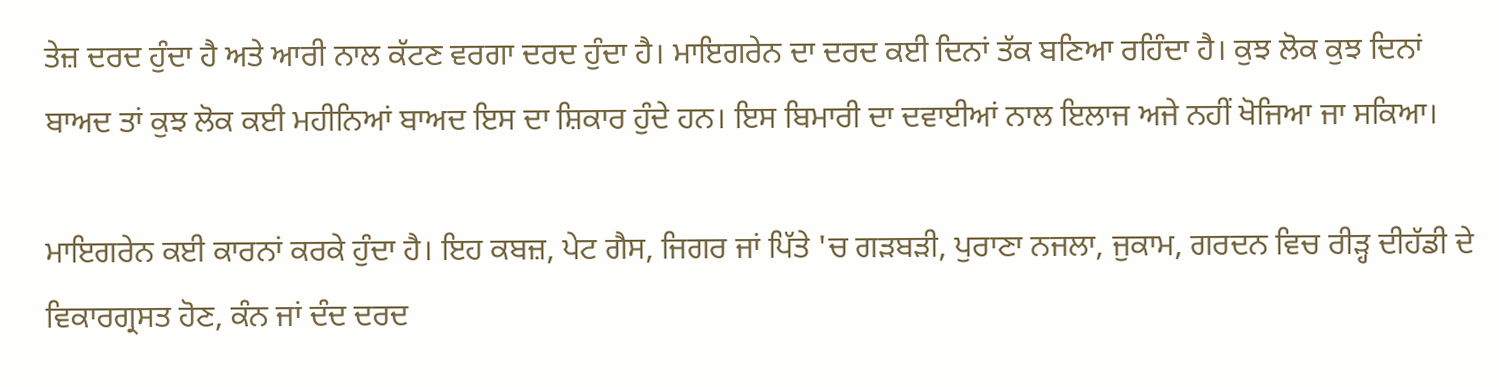ਤੇਜ਼ ਦਰਦ ਹੁੰਦਾ ਹੈ ਅਤੇ ਆਰੀ ਨਾਲ ਕੱਟਣ ਵਰਗਾ ਦਰਦ ਹੁੰਦਾ ਹੈ। ਮਾਇਗਰੇਨ ਦਾ ਦਰਦ ਕਈ ਦਿਨਾਂ ਤੱਕ ਬਣਿਆ ਰਹਿੰਦਾ ਹੈ। ਕੁਝ ਲੋਕ ਕੁਝ ਦਿਨਾਂ ਬਾਅਦ ਤਾਂ ਕੁਝ ਲੋਕ ਕਈ ਮਹੀਨਿਆਂ ਬਾਅਦ ਇਸ ਦਾ ਸ਼ਿਕਾਰ ਹੁੰਦੇ ਹਨ। ਇਸ ਬਿਮਾਰੀ ਦਾ ਦਵਾਈਆਂ ਨਾਲ ਇਲਾਜ ਅਜੇ ਨਹੀਂ ਖੋਜਿਆ ਜਾ ਸਕਿਆ।

ਮਾਇਗਰੇਨ ਕਈ ਕਾਰਨਾਂ ਕਰਕੇ ਹੁੰਦਾ ਹੈ। ਇਹ ਕਬਜ਼, ਪੇਟ ਗੈਸ, ਜਿਗਰ ਜਾਂ ਪਿੱਤੇ 'ਚ ਗੜਬੜੀ, ਪੁਰਾਣਾ ਨਜਲਾ, ਜੁਕਾਮ, ਗਰਦਨ ਵਿਚ ਰੀੜ੍ਹ ਦੀਹੱਡੀ ਦੇ ਵਿਕਾਰਗ੍ਰਸਤ ਹੋਣ, ਕੰਨ ਜਾਂ ਦੰਦ ਦਰਦ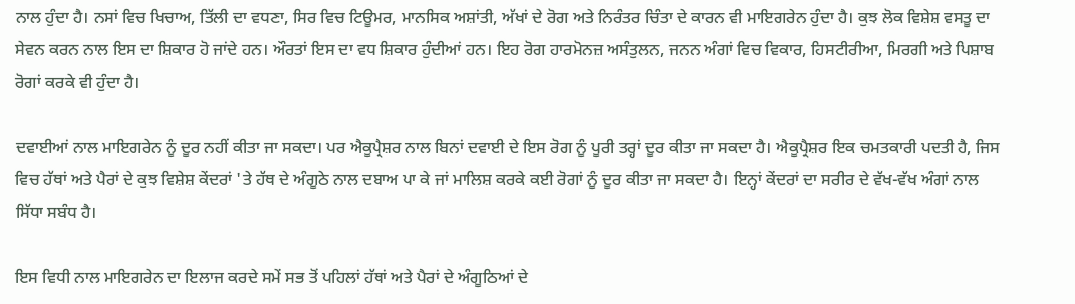ਨਾਲ ਹੁੰਦਾ ਹੈ। ਨਸਾਂ ਵਿਚ ਖਿਚਾਅ, ਤਿੱਲੀ ਦਾ ਵਧਣਾ, ਸਿਰ ਵਿਚ ਟਿਊਮਰ, ਮਾਨਸਿਕ ਅਸ਼ਾਂਤੀ, ਅੱਖਾਂ ਦੇ ਰੋਗ ਅਤੇ ਨਿਰੰਤਰ ਚਿੰਤਾ ਦੇ ਕਾਰਨ ਵੀ ਮਾਇਗਰੇਨ ਹੁੰਦਾ ਹੈ। ਕੁਝ ਲੋਕ ਵਿਸ਼ੇਸ਼ ਵਸਤੂ ਦਾ ਸੇਵਨ ਕਰਨ ਨਾਲ ਇਸ ਦਾ ਸ਼ਿਕਾਰ ਹੋ ਜਾਂਦੇ ਹਨ। ਔਰਤਾਂ ਇਸ ਦਾ ਵਧ ਸ਼ਿਕਾਰ ਹੁੰਦੀਆਂ ਹਨ। ਇਹ ਰੋਗ ਹਾਰਮੋਨਜ਼ ਅਸੰਤੁਲਨ, ਜਨਨ ਅੰਗਾਂ ਵਿਚ ਵਿਕਾਰ, ਹਿਸਟੀਰੀਆ, ਮਿਰਗੀ ਅਤੇ ਪਿਸ਼ਾਬ ਰੋਗਾਂ ਕਰਕੇ ਵੀ ਹੁੰਦਾ ਹੈ।

ਦਵਾਈਆਂ ਨਾਲ ਮਾਇਗਰੇਨ ਨੂੰ ਦੂਰ ਨਹੀਂ ਕੀਤਾ ਜਾ ਸਕਦਾ। ਪਰ ਐਕੂਪ੍ਰੈਸ਼ਰ ਨਾਲ ਬਿਨਾਂ ਦਵਾਈ ਦੇ ਇਸ ਰੋਗ ਨੂੰ ਪੂਰੀ ਤਰ੍ਹਾਂ ਦੂਰ ਕੀਤਾ ਜਾ ਸਕਦਾ ਹੈ। ਐਕੂਪ੍ਰੈਸ਼ਰ ਇਕ ਚਮਤਕਾਰੀ ਪਦਤੀ ਹੈ, ਜਿਸ ਵਿਚ ਹੱਥਾਂ ਅਤੇ ਪੈਰਾਂ ਦੇ ਕੁਝ ਵਿਸ਼ੇਸ਼ ਕੇਂਦਰਾਂ 'ਤੇ ਹੱਥ ਦੇ ਅੰਗੂਠੇ ਨਾਲ ਦਬਾਅ ਪਾ ਕੇ ਜਾਂ ਮਾਲਿਸ਼ ਕਰਕੇ ਕਈ ਰੋਗਾਂ ਨੂੰ ਦੂਰ ਕੀਤਾ ਜਾ ਸਕਦਾ ਹੈ। ਇਨ੍ਹਾਂ ਕੇਂਦਰਾਂ ਦਾ ਸਰੀਰ ਦੇ ਵੱਖ-ਵੱਖ ਅੰਗਾਂ ਨਾਲ ਸਿੱਧਾ ਸਬੰਧ ਹੈ।

ਇਸ ਵਿਧੀ ਨਾਲ ਮਾਇਗਰੇਨ ਦਾ ਇਲਾਜ ਕਰਦੇ ਸਮੇਂ ਸਭ ਤੋਂ ਪਹਿਲਾਂ ਹੱਥਾਂ ਅਤੇ ਪੈਰਾਂ ਦੇ ਅੰਗੂਠਿਆਂ ਦੇ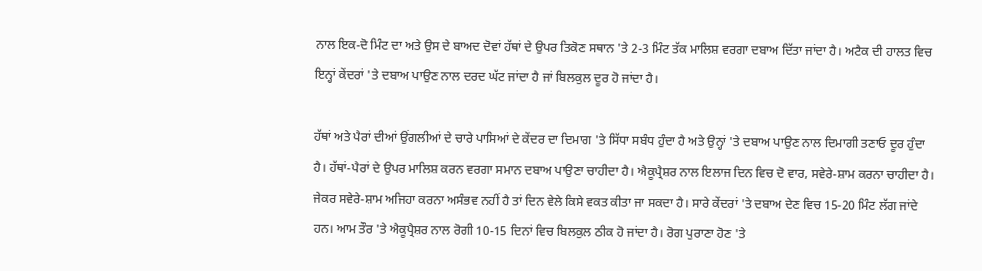ਨਾਲ ਇਕ-ਦੋ ਮਿੰਟ ਦਾ ਅਤੇ ਉਸ ਦੇ ਬਾਅਦ ਦੋਵਾਂ ਹੱਥਾਂ ਦੇ ਉਪਰ ਤਿਕੋਣ ਸਥਾਨ 'ਤੇ 2-3 ਮਿੰਟ ਤੱਕ ਮਾਲਿਸ਼ ਵਰਗਾ ਦਬਾਅ ਦਿੱਤਾ ਜਾਂਦਾ ਹੈ। ਅਟੈਕ ਦੀ ਹਾਲਤ ਵਿਚ ਇਨ੍ਹਾਂ ਕੇਂਦਰਾਂ 'ਤੇ ਦਬਾਅ ਪਾਉਣ ਨਾਲ ਦਰਦ ਘੱਟ ਜਾਂਦਾ ਹੈ ਜਾਂ ਬਿਲਕੁਲ ਦੂਰ ਹੋ ਜਾਂਦਾ ਹੈ।

ਹੱਥਾਂ ਅਤੇ ਪੈਰਾਂ ਦੀਆਂ ਉਂਗਲੀਆਂ ਦੇ ਚਾਰੇ ਪਾਸਿਆਂ ਦੇ ਕੇਂਦਰ ਦਾ ਦਿਮਾਗ 'ਤੇ ਸਿੱਧਾ ਸਬੰਧ ਹੁੰਦਾ ਹੈ ਅਤੇ ਉਨ੍ਹਾਂ 'ਤੇ ਦਬਾਅ ਪਾਉਣ ਨਾਲ ਦਿਮਾਗੀ ਤਣਾਓ ਦੂਰ ਹੁੰਦਾ ਹੈ। ਹੱਥਾਂ-ਪੈਰਾਂ ਦੇ ਉਪਰ ਮਾਲਿਸ਼ ਕਰਨ ਵਰਗਾ ਸਮਾਨ ਦਬਾਅ ਪਾਉਣਾ ਚਾਹੀਦਾ ਹੈ। ਐਕੂਪ੍ਰੈਸ਼ਰ ਨਾਲ ਇਲਾਜ ਦਿਨ ਵਿਚ ਦੋ ਵਾਰ, ਸਵੇਰੇ-ਸ਼ਾਮ ਕਰਨਾ ਚਾਹੀਦਾ ਹੈ। ਜੇਕਰ ਸਵੇਰੇ-ਸ਼ਾਮ ਅਜਿਹਾ ਕਰਨਾ ਅਸੰਭਵ ਨਹੀਂ ਹੈ ਤਾਂ ਦਿਨ ਵੇਲੇ ਕਿਸੇ ਵਕਤ ਕੀਤਾ ਜਾ ਸਕਦਾ ਹੈ। ਸਾਰੇ ਕੇਂਦਰਾਂ 'ਤੇ ਦਬਾਅ ਦੇਣ ਵਿਚ 15-20 ਮਿੰਟ ਲੱਗ ਜਾਂਦੇ ਹਨ। ਆਮ ਤੌਰ 'ਤੇ ਐਕੂਪ੍ਰੈਸ਼ਰ ਨਾਲ ਰੋਗੀ 10-15 ਦਿਨਾਂ ਵਿਚ ਬਿਲਕੁਲ ਠੀਕ ਹੋ ਜਾਂਦਾ ਹੈ। ਰੋਗ ਪੁਰਾਣਾ ਹੋਣ 'ਤੇ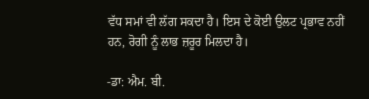ਵੱਧ ਸਮਾਂ ਵੀ ਲੱਗ ਸਕਦਾ ਹੈ। ਇਸ ਦੇ ਕੋਈ ਉਲਟ ਪ੍ਰਭਾਵ ਨਹੀਂ ਹਨ, ਰੋਗੀ ਨੂੰ ਲਾਭ ਜ਼ਰੂਰ ਮਿਲਦਾ ਹੈ।

-ਡਾ: ਐਮ. ਬੀ.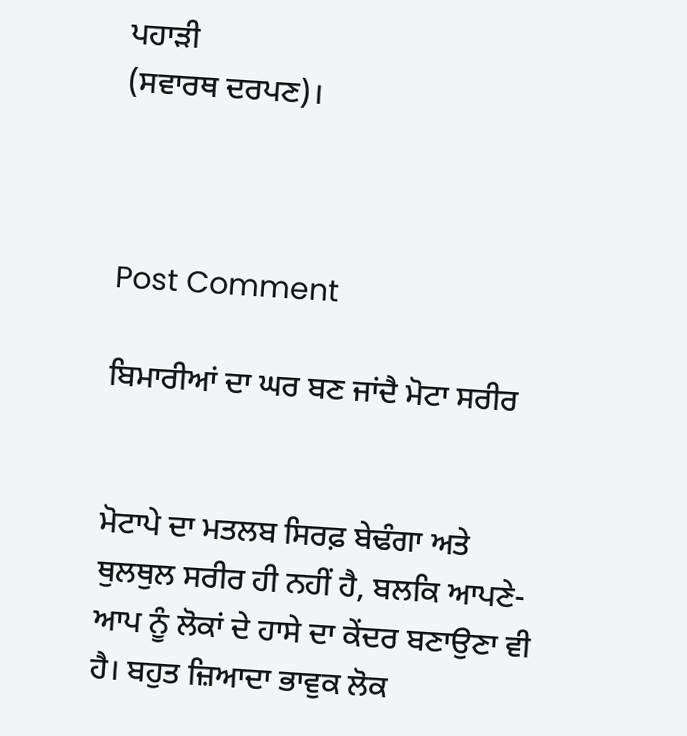ਪਹਾੜੀ
(ਸਵਾਰਥ ਦਰਪਣ)।



Post Comment

ਬਿਮਾਰੀਆਂ ਦਾ ਘਰ ਬਣ ਜਾਂਦੈ ਮੋਟਾ ਸਰੀਰ


ਮੋਟਾਪੇ ਦਾ ਮਤਲਬ ਸਿਰਫ਼ ਬੇਢੰਗਾ ਅਤੇ ਥੁਲਥੁਲ ਸਰੀਰ ਹੀ ਨਹੀਂ ਹੈ, ਬਲਕਿ ਆਪਣੇ-ਆਪ ਨੂੰ ਲੋਕਾਂ ਦੇ ਹਾਸੇ ਦਾ ਕੇਂਦਰ ਬਣਾਉਣਾ ਵੀ ਹੈ। ਬਹੁਤ ਜ਼ਿਆਦਾ ਭਾਵੁਕ ਲੋਕ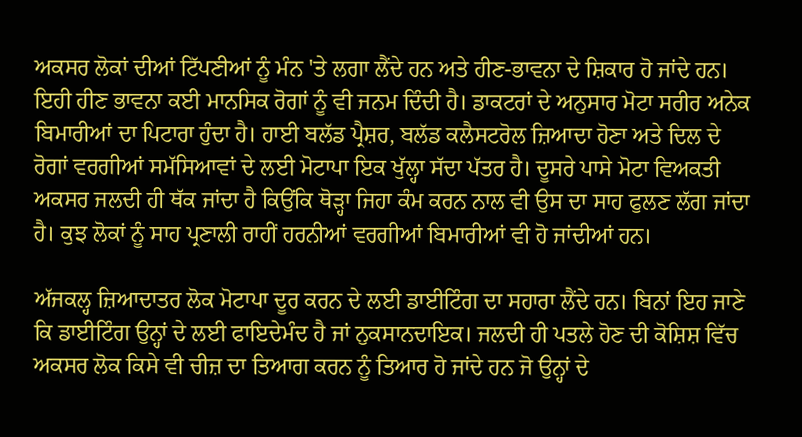ਅਕਸਰ ਲੋਕਾਂ ਦੀਆਂ ਟਿੱਪਣੀਆਂ ਨੂੰ ਮੰਨ 'ਤੇ ਲਗਾ ਲੈਂਦੇ ਹਨ ਅਤੇ ਹੀਣ-ਭਾਵਨਾ ਦੇ ਸ਼ਿਕਾਰ ਹੋ ਜਾਂਦੇ ਹਨ। ਇਹੀ ਹੀਣ ਭਾਵਨਾ ਕਈ ਮਾਨਸਿਕ ਰੋਗਾਂ ਨੂੰ ਵੀ ਜਨਮ ਦਿੰਦੀ ਹੈ। ਡਾਕਟਰਾਂ ਦੇ ਅਨੁਸਾਰ ਮੋਟਾ ਸਰੀਰ ਅਨੇਕ ਬਿਮਾਰੀਆਂ ਦਾ ਪਿਟਾਰਾ ਹੁੰਦਾ ਹੈ। ਹਾਈ ਬਲੱਡ ਪ੍ਰੈਸ਼ਰ, ਬਲੱਡ ਕਲੈਸਟਰੋਲ ਜ਼ਿਆਦਾ ਹੋਣਾ ਅਤੇ ਦਿਲ ਦੇ ਰੋਗਾਂ ਵਰਗੀਆਂ ਸਮੱਸਿਆਵਾਂ ਦੇ ਲਈ ਮੋਟਾਪਾ ਇਕ ਖੁੱਲ੍ਹਾ ਸੱਦਾ ਪੱਤਰ ਹੈ। ਦੂਸਰੇ ਪਾਸੇ ਮੋਟਾ ਵਿਅਕਤੀ ਅਕਸਰ ਜਲਦੀ ਹੀ ਥੱਕ ਜਾਂਦਾ ਹੈ ਕਿਉਂਕਿ ਥੋੜ੍ਹਾ ਜਿਹਾ ਕੰਮ ਕਰਨ ਨਾਲ ਵੀ ਉਸ ਦਾ ਸਾਹ ਫੁਲਣ ਲੱਗ ਜਾਂਦਾ ਹੈ। ਕੁਝ ਲੋਕਾਂ ਨੂੰ ਸਾਹ ਪ੍ਰਣਾਲੀ ਰਾਹੀਂ ਹਰਨੀਆਂ ਵਰਗੀਆਂ ਬਿਮਾਰੀਆਂ ਵੀ ਹੋ ਜਾਂਦੀਆਂ ਹਨ।

ਅੱਜਕਲ੍ਹ ਜ਼ਿਆਦਾਤਰ ਲੋਕ ਮੋਟਾਪਾ ਦੂਰ ਕਰਨ ਦੇ ਲਈ ਡਾਈਟਿੰਗ ਦਾ ਸਹਾਰਾ ਲੈਂਦੇ ਹਨ। ਬਿਨਾਂ ਇਹ ਜਾਣੇ ਕਿ ਡਾਈਟਿੰਗ ਉਨ੍ਹਾਂ ਦੇ ਲਈ ਫਾਇਦੇਮੰਦ ਹੈ ਜਾਂ ਨੁਕਸਾਨਦਾਇਕ। ਜਲਦੀ ਹੀ ਪਤਲੇ ਹੋਣ ਦੀ ਕੋਸ਼ਿਸ਼ ਵਿੱਚ ਅਕਸਰ ਲੋਕ ਕਿਸੇ ਵੀ ਚੀਜ਼ ਦਾ ਤਿਆਗ ਕਰਨ ਨੂੰ ਤਿਆਰ ਹੋ ਜਾਂਦੇ ਹਨ ਜੋ ਉਨ੍ਹਾਂ ਦੇ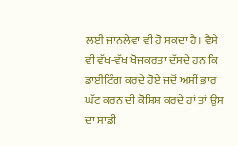ਲਈ ਜਾਨਲੇਵਾ ਵੀ ਹੋ ਸਕਦਾ ਹੈ। ਵੈਸੇ ਵੀ ਵੱਖ-ਵੱਖ ਖੋਜਕਰਤਾ ਦੱਸਦੇ ਹਨ ਕਿ ਡਾਈਟਿੰਗ ਕਰਦੇ ਹੋਏ ਜਦੋਂ ਅਸੀਂ ਭਾਰ ਘੱਟ ਕਰਨ ਦੀ ਕੋਸ਼ਿਸ਼ ਕਰਦੇ ਹਾਂ ਤਾਂ ਉਸ ਦਾ ਸਾਡੀ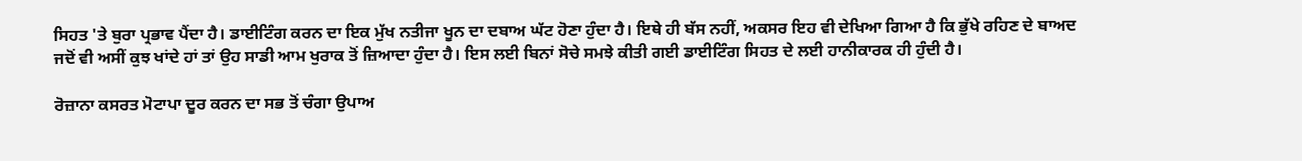ਸਿਹਤ 'ਤੇ ਬੁਰਾ ਪ੍ਰਭਾਵ ਪੈਂਦਾ ਹੈ। ਡਾਈਟਿੰਗ ਕਰਨ ਦਾ ਇਕ ਮੁੱਖ ਨਤੀਜਾ ਖੂਨ ਦਾ ਦਬਾਅ ਘੱਟ ਹੋਣਾ ਹੁੰਦਾ ਹੈ। ਇਥੇ ਹੀ ਬੱਸ ਨਹੀਂ, ਅਕਸਰ ਇਹ ਵੀ ਦੇਖਿਆ ਗਿਆ ਹੈ ਕਿ ਭੁੱਖੇ ਰਹਿਣ ਦੇ ਬਾਅਦ ਜਦੋਂ ਵੀ ਅਸੀਂ ਕੁਝ ਖਾਂਦੇ ਹਾਂ ਤਾਂ ਉਹ ਸਾਡੀ ਆਮ ਖੁਰਾਕ ਤੋਂ ਜ਼ਿਆਦਾ ਹੁੰਦਾ ਹੈ। ਇਸ ਲਈ ਬਿਨਾਂ ਸੋਚੇ ਸਮਝੇ ਕੀਤੀ ਗਈ ਡਾਈਟਿੰਗ ਸਿਹਤ ਦੇ ਲਈ ਹਾਨੀਕਾਰਕ ਹੀ ਹੁੰਦੀ ਹੈ।

ਰੋਜ਼ਾਨਾ ਕਸਰਤ ਮੋਟਾਪਾ ਦੂਰ ਕਰਨ ਦਾ ਸਭ ਤੋਂ ਚੰਗਾ ਉਪਾਅ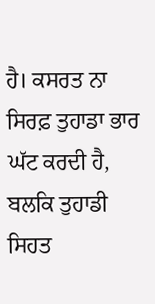ਹੈ। ਕਸਰਤ ਨਾ ਸਿਰਫ਼ ਤੁਹਾਡਾ ਭਾਰ ਘੱਟ ਕਰਦੀ ਹੈ, ਬਲਕਿ ਤੁਹਾਡੀ ਸਿਹਤ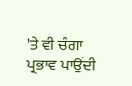'ਤੇ ਵੀ ਚੰਗਾ ਪ੍ਰਭਾਵ ਪਾਉਂਦੀ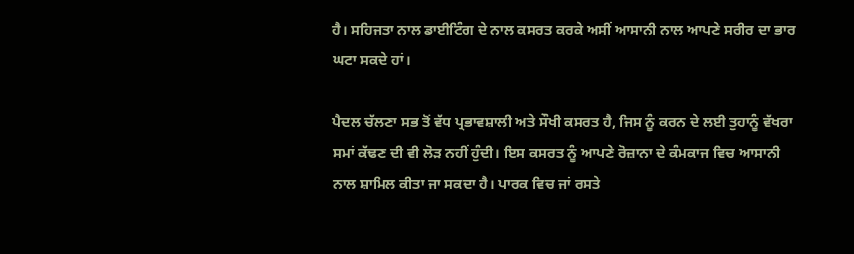ਹੈ। ਸਹਿਜਤਾ ਨਾਲ ਡਾਈਟਿੰਗ ਦੇ ਨਾਲ ਕਸਰਤ ਕਰਕੇ ਅਸੀਂ ਆਸਾਨੀ ਨਾਲ ਆਪਣੇ ਸਰੀਰ ਦਾ ਭਾਰ ਘਟਾ ਸਕਦੇ ਹਾਂ।

ਪੈਦਲ ਚੱਲਣਾ ਸਭ ਤੋਂ ਵੱਧ ਪ੍ਰਭਾਵਸ਼ਾਲੀ ਅਤੇ ਸੌਖੀ ਕਸਰਤ ਹੈ, ਜਿਸ ਨੂੰ ਕਰਨ ਦੇ ਲਈ ਤੁਹਾਨੂੰ ਵੱਖਰਾ ਸਮਾਂ ਕੱਢਣ ਦੀ ਵੀ ਲੋੜ ਨਹੀਂ ਹੁੰਦੀ। ਇਸ ਕਸਰਤ ਨੂੰ ਆਪਣੇ ਰੋਜ਼ਾਨਾ ਦੇ ਕੰਮਕਾਜ ਵਿਚ ਆਸਾਨੀ ਨਾਲ ਸ਼ਾਮਿਲ ਕੀਤਾ ਜਾ ਸਕਦਾ ਹੈ। ਪਾਰਕ ਵਿਚ ਜਾਂ ਰਸਤੇ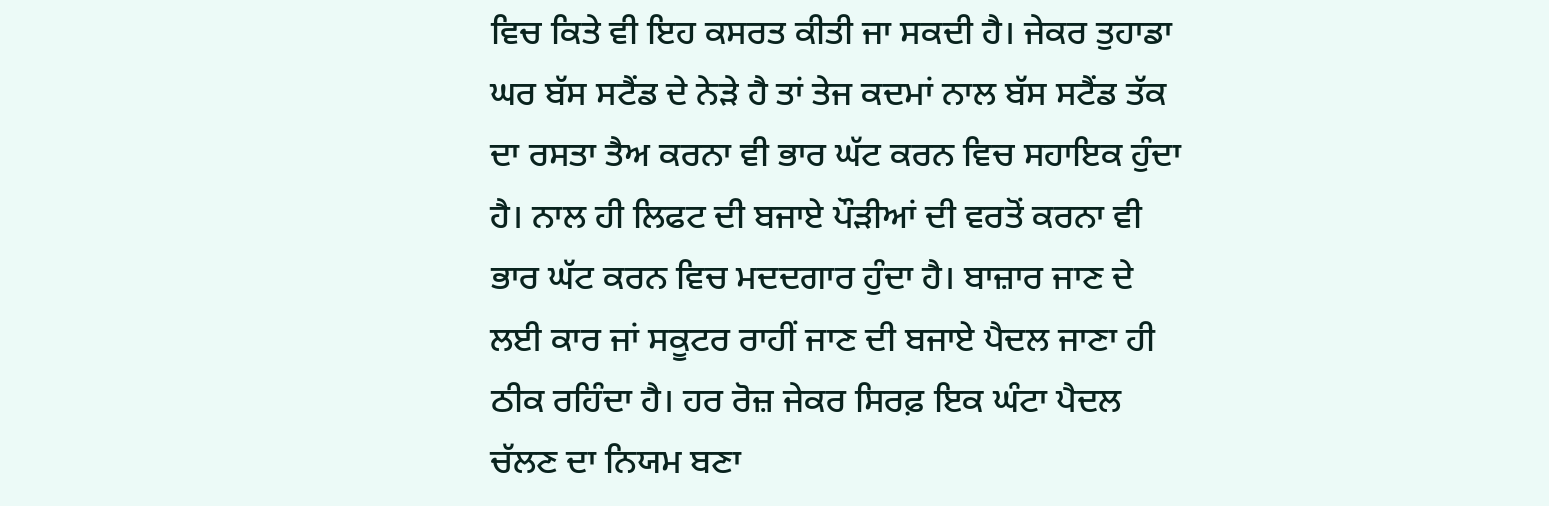ਵਿਚ ਕਿਤੇ ਵੀ ਇਹ ਕਸਰਤ ਕੀਤੀ ਜਾ ਸਕਦੀ ਹੈ। ਜੇਕਰ ਤੁਹਾਡਾ ਘਰ ਬੱਸ ਸਟੈਂਡ ਦੇ ਨੇੜੇ ਹੈ ਤਾਂ ਤੇਜ ਕਦਮਾਂ ਨਾਲ ਬੱਸ ਸਟੈਂਡ ਤੱਕ ਦਾ ਰਸਤਾ ਤੈਅ ਕਰਨਾ ਵੀ ਭਾਰ ਘੱਟ ਕਰਨ ਵਿਚ ਸਹਾਇਕ ਹੁੰਦਾ ਹੈ। ਨਾਲ ਹੀ ਲਿਫਟ ਦੀ ਬਜਾਏ ਪੌੜੀਆਂ ਦੀ ਵਰਤੋਂ ਕਰਨਾ ਵੀ ਭਾਰ ਘੱਟ ਕਰਨ ਵਿਚ ਮਦਦਗਾਰ ਹੁੰਦਾ ਹੈ। ਬਾਜ਼ਾਰ ਜਾਣ ਦੇ ਲਈ ਕਾਰ ਜਾਂ ਸਕੂਟਰ ਰਾਹੀਂ ਜਾਣ ਦੀ ਬਜਾਏ ਪੈਦਲ ਜਾਣਾ ਹੀ ਠੀਕ ਰਹਿੰਦਾ ਹੈ। ਹਰ ਰੋਜ਼ ਜੇਕਰ ਸਿਰਫ਼ ਇਕ ਘੰਟਾ ਪੈਦਲ ਚੱਲਣ ਦਾ ਨਿਯਮ ਬਣਾ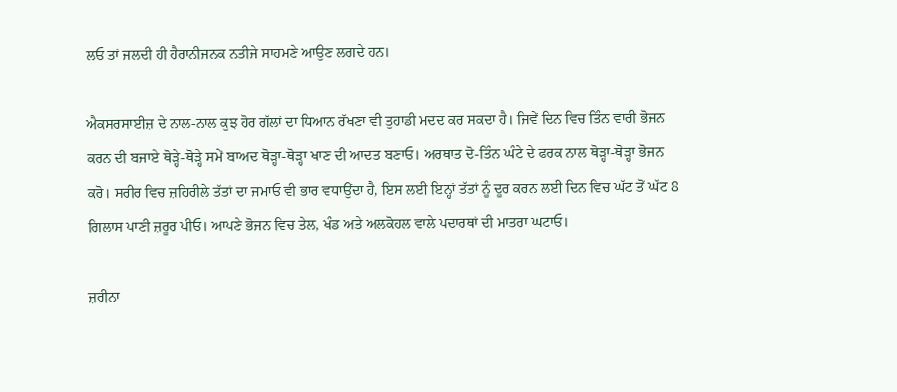ਲਓ ਤਾਂ ਜਲਦੀ ਹੀ ਹੈਰਾਨੀਜਨਕ ਨਤੀਜੇ ਸਾਹਮਣੇ ਆਉਣ ਲਗਦੇ ਹਨ।

ਐਕਸਰਸਾਈਜ਼ ਦੇ ਨਾਲ-ਨਾਲ ਕੁਝ ਹੋਰ ਗੱਲਾਂ ਦਾ ਧਿਆਨ ਰੱਖਣਾ ਵੀ ਤੁਹਾਡੀ ਮਦਦ ਕਰ ਸਕਦਾ ਹੈ। ਜਿਵੇਂ ਦਿਨ ਵਿਚ ਤਿੰਨ ਵਾਰੀ ਭੋਜਨ ਕਰਨ ਦੀ ਬਜਾਏ ਥੋੜ੍ਹੇ-ਥੋੜ੍ਹੇ ਸਮੇਂ ਬਾਅਦ ਥੋੜ੍ਹਾ-ਥੋੜ੍ਹਾ ਖਾਣ ਦੀ ਆਦਤ ਬਣਾਓ। ਅਰਥਾਤ ਦੋ-ਤਿੰਨ ਘੰਟੇ ਦੇ ਫਰਕ ਨਾਲ ਥੋੜ੍ਹਾ-ਥੋੜ੍ਹਾ ਭੋਜਨ ਕਰੋ। ਸਰੀਰ ਵਿਚ ਜ਼ਹਿਰੀਲੇ ਤੱਤਾਂ ਦਾ ਜਮਾਓ ਵੀ ਭਾਰ ਵਧਾਉਂਦਾ ਹੈ, ਇਸ ਲਈ ਇਨ੍ਹਾਂ ਤੱਤਾਂ ਨੂੰ ਦੂਰ ਕਰਨ ਲਈ ਦਿਨ ਵਿਚ ਘੱਟ ਤੋਂ ਘੱਟ 8 ਗਿਲਾਸ ਪਾਣੀ ਜ਼ਰੂਰ ਪੀਓ। ਆਪਣੇ ਭੋਜਨ ਵਿਚ ਤੇਲ, ਖੰਡ ਅਤੇ ਅਲਕੋਹਲ ਵਾਲੇ ਪਦਾਰਥਾਂ ਦੀ ਮਾਤਰਾ ਘਟਾਓ।

ਜ਼ਰੀਨਾ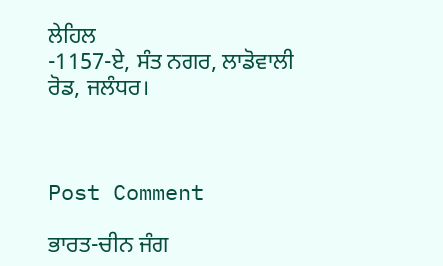ਲੇਹਿਲ
-1157-ਏ, ਸੰਤ ਨਗਰ, ਲਾਡੋਵਾਲੀ ਰੋਡ, ਜਲੰਧਰ।



Post Comment

ਭਾਰਤ-ਚੀਨ ਜੰਗ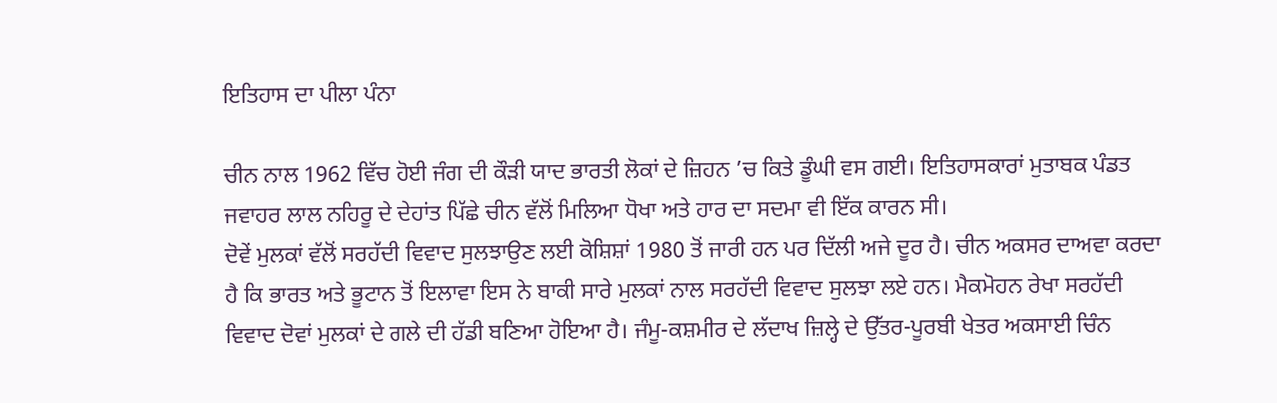ਇਤਿਹਾਸ ਦਾ ਪੀਲਾ ਪੰਨਾ

ਚੀਨ ਨਾਲ 1962 ਵਿੱਚ ਹੋਈ ਜੰਗ ਦੀ ਕੌੜੀ ਯਾਦ ਭਾਰਤੀ ਲੋਕਾਂ ਦੇ ਜ਼ਿਹਨ ’ਚ ਕਿਤੇ ਡੂੰਘੀ ਵਸ ਗਈ। ਇਤਿਹਾਸਕਾਰਾਂ ਮੁਤਾਬਕ ਪੰਡਤ ਜਵਾਹਰ ਲਾਲ ਨਹਿਰੂ ਦੇ ਦੇਹਾਂਤ ਪਿੱਛੇ ਚੀਨ ਵੱਲੋਂ ਮਿਲਿਆ ਧੋਖਾ ਅਤੇ ਹਾਰ ਦਾ ਸਦਮਾ ਵੀ ਇੱਕ ਕਾਰਨ ਸੀ।
ਦੋਵੇਂ ਮੁਲਕਾਂ ਵੱਲੋਂ ਸਰਹੱਦੀ ਵਿਵਾਦ ਸੁਲਝਾਉਣ ਲਈ ਕੋਸ਼ਿਸ਼ਾਂ 1980 ਤੋਂ ਜਾਰੀ ਹਨ ਪਰ ਦਿੱਲੀ ਅਜੇ ਦੂਰ ਹੈ। ਚੀਨ ਅਕਸਰ ਦਾਅਵਾ ਕਰਦਾ ਹੈ ਕਿ ਭਾਰਤ ਅਤੇ ਭੂਟਾਨ ਤੋਂ ਇਲਾਵਾ ਇਸ ਨੇ ਬਾਕੀ ਸਾਰੇ ਮੁਲਕਾਂ ਨਾਲ ਸਰਹੱਦੀ ਵਿਵਾਦ ਸੁਲਝਾ ਲਏ ਹਨ। ਮੈਕਮੋਹਨ ਰੇਖਾ ਸਰਹੱਦੀ ਵਿਵਾਦ ਦੋਵਾਂ ਮੁਲਕਾਂ ਦੇ ਗਲੇ ਦੀ ਹੱਡੀ ਬਣਿਆ ਹੋਇਆ ਹੈ। ਜੰਮੂ-ਕਸ਼ਮੀਰ ਦੇ ਲੱਦਾਖ ਜ਼ਿਲ੍ਹੇ ਦੇ ਉੱਤਰ-ਪੂਰਬੀ ਖੇਤਰ ਅਕਸਾਈ ਚਿੰਨ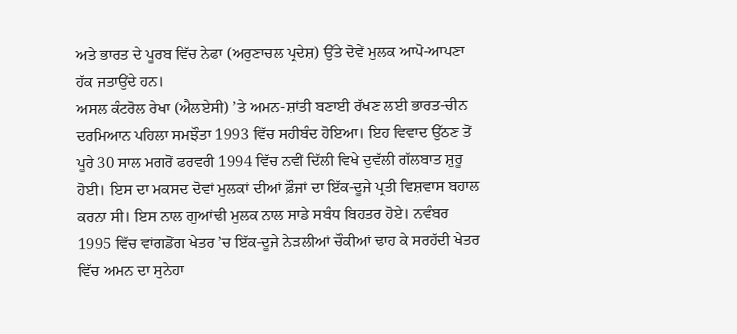ਅਤੇ ਭਾਰਤ ਦੇ ਪੂਰਬ ਵਿੱਚ ਨੇਫਾ (ਅਰੁਣਾਚਲ ਪ੍ਰਦੇਸ਼) ਉੱਤੇ ਦੋਵੇਂ ਮੁਲਕ ਆਪੋ-ਆਪਣਾ ਹੱਕ ਜਤਾਉਂਦੇ ਹਨ।
ਅਸਲ ਕੰਟਰੋਲ ਰੇਖਾ (ਐਲਏਸੀ) ’ਤੇ ਅਮਨ-ਸ਼ਾਂਤੀ ਬਣਾਈ ਰੱਖਣ ਲਈ ਭਾਰਤ-ਚੀਨ ਦਰਮਿਆਨ ਪਹਿਲਾ ਸਮਝੌਤਾ 1993 ਵਿੱਚ ਸਹੀਬੰਦ ਹੋਇਆ। ਇਹ ਵਿਵਾਦ ਉੱਠਣ ਤੋਂ ਪੂਰੇ 30 ਸਾਲ ਮਗਰੋਂ ਫਰਵਰੀ 1994 ਵਿੱਚ ਨਵੀਂ ਦਿੱਲੀ ਵਿਖੇ ਦੁਵੱਲੀ ਗੱਲਬਾਤ ਸ਼ੁਰੂ ਹੋਈ। ਇਸ ਦਾ ਮਕਸਦ ਦੋਵਾਂ ਮੁਲਕਾਂ ਦੀਆਂ ਫ਼ੌਜਾਂ ਦਾ ਇੱਕ-ਦੂਜੇ ਪ੍ਰਤੀ ਵਿਸ਼ਵਾਸ ਬਹਾਲ ਕਰਨਾ ਸੀ। ਇਸ ਨਾਲ ਗੁਆਂਢੀ ਮੁਲਕ ਨਾਲ ਸਾਡੇ ਸਬੰਧ ਬਿਹਤਰ ਹੋਏ। ਨਵੰਬਰ 1995 ਵਿੱਚ ਵਾਂਗਡੋਂਗ ਖੇਤਰ ’ਚ ਇੱਕ-ਦੂਜੇ ਨੇੜਲੀਆਂ ਚੌਕੀਆਂ ਢਾਹ ਕੇ ਸਰਹੱਦੀ ਖੇਤਰ ਵਿੱਚ ਅਮਨ ਦਾ ਸੁਨੇਹਾ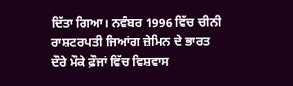ਦਿੱਤਾ ਗਿਆ। ਨਵੰਬਰ 1996 ਵਿੱਚ ਚੀਨੀ ਰਾਸ਼ਟਰਪਤੀ ਜਿਆਂਗ ਜ਼ੇਮਿਨ ਦੇ ਭਾਰਤ ਦੌਰੇ ਮੌਕੇ ਫ਼ੌਜਾਂ ਵਿੱਚ ਵਿਸ਼ਵਾਸ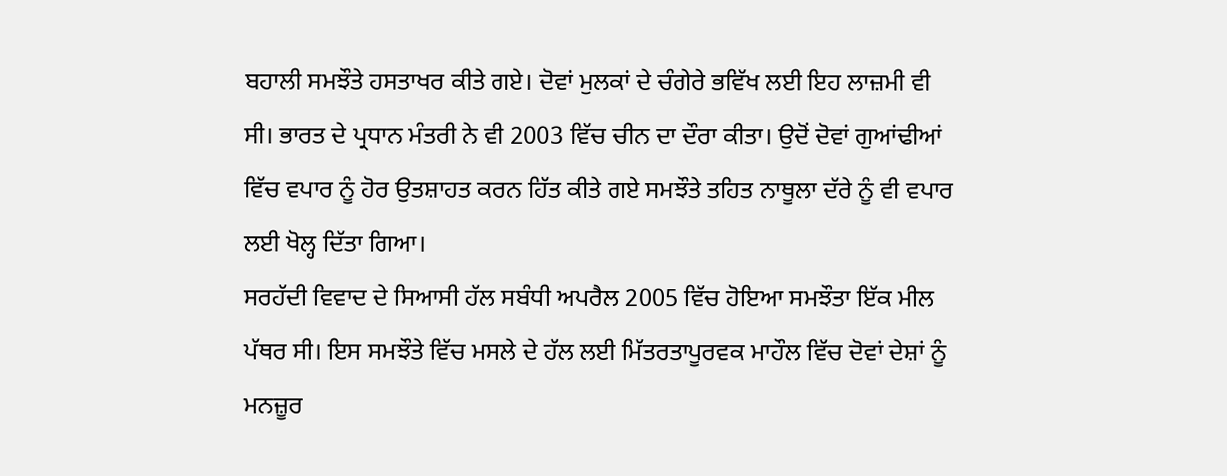ਬਹਾਲੀ ਸਮਝੌਤੇ ਹਸਤਾਖਰ ਕੀਤੇ ਗਏ। ਦੋਵਾਂ ਮੁਲਕਾਂ ਦੇ ਚੰਗੇਰੇ ਭਵਿੱਖ ਲਈ ਇਹ ਲਾਜ਼ਮੀ ਵੀ ਸੀ। ਭਾਰਤ ਦੇ ਪ੍ਰਧਾਨ ਮੰਤਰੀ ਨੇ ਵੀ 2003 ਵਿੱਚ ਚੀਨ ਦਾ ਦੌਰਾ ਕੀਤਾ। ਉਦੋਂ ਦੋਵਾਂ ਗੁਆਂਢੀਆਂ ਵਿੱਚ ਵਪਾਰ ਨੂੰ ਹੋਰ ਉਤਸ਼ਾਹਤ ਕਰਨ ਹਿੱਤ ਕੀਤੇ ਗਏ ਸਮਝੌਤੇ ਤਹਿਤ ਨਾਥੂਲਾ ਦੱਰੇ ਨੂੰ ਵੀ ਵਪਾਰ ਲਈ ਖੋਲ੍ਹ ਦਿੱਤਾ ਗਿਆ।
ਸਰਹੱਦੀ ਵਿਵਾਦ ਦੇ ਸਿਆਸੀ ਹੱਲ ਸਬੰਧੀ ਅਪਰੈਲ 2005 ਵਿੱਚ ਹੋਇਆ ਸਮਝੌਤਾ ਇੱਕ ਮੀਲ ਪੱਥਰ ਸੀ। ਇਸ ਸਮਝੌਤੇ ਵਿੱਚ ਮਸਲੇ ਦੇ ਹੱਲ ਲਈ ਮਿੱਤਰਤਾਪੂਰਵਕ ਮਾਹੌਲ ਵਿੱਚ ਦੋਵਾਂ ਦੇਸ਼ਾਂ ਨੂੰ ਮਨਜ਼ੂਰ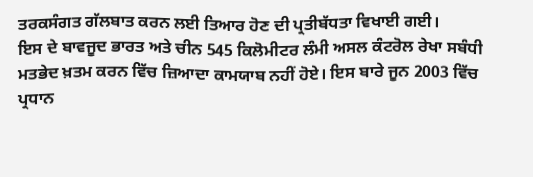ਤਰਕਸੰਗਤ ਗੱਲਬਾਤ ਕਰਨ ਲਈ ਤਿਆਰ ਹੋਣ ਦੀ ਪ੍ਰਤੀਬੱਧਤਾ ਵਿਖਾਈ ਗਈ।
ਇਸ ਦੇ ਬਾਵਜੂਦ ਭਾਰਤ ਅਤੇ ਚੀਨ 545 ਕਿਲੋਮੀਟਰ ਲੰਮੀ ਅਸਲ ਕੰਟਰੋਲ ਰੇਖਾ ਸਬੰਧੀ ਮਤਭੇਦ ਖ਼ਤਮ ਕਰਨ ਵਿੱਚ ਜ਼ਿਆਦਾ ਕਾਮਯਾਬ ਨਹੀਂ ਹੋਏ। ਇਸ ਬਾਰੇ ਜੂਨ 2003 ਵਿੱਚ ਪ੍ਰਧਾਨ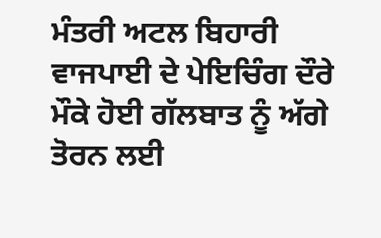ਮੰਤਰੀ ਅਟਲ ਬਿਹਾਰੀ ਵਾਜਪਾਈ ਦੇ ਪੇਇਚਿੰਗ ਦੌਰੇ ਮੌਕੇ ਹੋਈ ਗੱਲਬਾਤ ਨੂੰ ਅੱਗੇ ਤੋਰਨ ਲਈ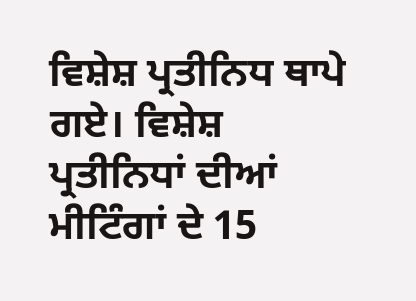ਵਿਸ਼ੇਸ਼ ਪ੍ਰਤੀਨਿਧ ਥਾਪੇ ਗਏ। ਵਿਸ਼ੇਸ਼ ਪ੍ਰਤੀਨਿਧਾਂ ਦੀਆਂ ਮੀਟਿੰਗਾਂ ਦੇ 15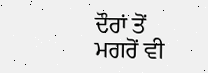ਦੌਰਾਂ ਤੋਂ ਮਗਰੋਂ ਵੀ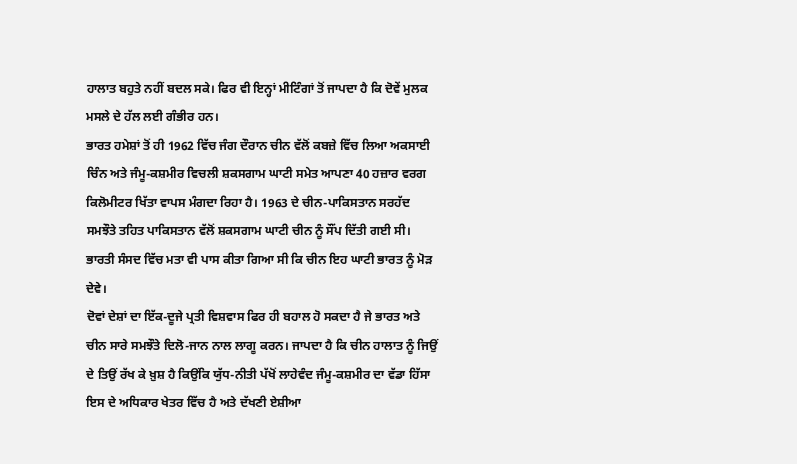ਹਾਲਾਤ ਬਹੁਤੇ ਨਹੀਂ ਬਦਲ ਸਕੇ। ਫਿਰ ਵੀ ਇਨ੍ਹਾਂ ਮੀਟਿੰਗਾਂ ਤੋਂ ਜਾਪਦਾ ਹੈ ਕਿ ਦੋਵੇਂ ਮੁਲਕ ਮਸਲੇ ਦੇ ਹੱਲ ਲਈ ਗੰਭੀਰ ਹਨ।
ਭਾਰਤ ਹਮੇਸ਼ਾਂ ਤੋਂ ਹੀ 1962 ਵਿੱਚ ਜੰਗ ਦੌਰਾਨ ਚੀਨ ਵੱਲੋਂ ਕਬਜ਼ੇ ਵਿੱਚ ਲਿਆ ਅਕਸਾਈ ਚਿੰਨ ਅਤੇ ਜੰਮੂ-ਕਸ਼ਮੀਰ ਵਿਚਲੀ ਸ਼ਕਸਗਾਮ ਘਾਟੀ ਸਮੇਤ ਆਪਣਾ 40 ਹਜ਼ਾਰ ਵਰਗ ਕਿਲੋਮੀਟਰ ਖਿੱਤਾ ਵਾਪਸ ਮੰਗਦਾ ਰਿਹਾ ਹੈ। 1963 ਦੇ ਚੀਨ-ਪਾਕਿਸਤਾਨ ਸਰਹੱਦ ਸਮਝੌਤੇ ਤਹਿਤ ਪਾਕਿਸਤਾਨ ਵੱਲੋਂ ਸ਼ਕਸਗਾਮ ਘਾਟੀ ਚੀਨ ਨੂੰ ਸੌਂਪ ਦਿੱਤੀ ਗਈ ਸੀ। ਭਾਰਤੀ ਸੰਸਦ ਵਿੱਚ ਮਤਾ ਵੀ ਪਾਸ ਕੀਤਾ ਗਿਆ ਸੀ ਕਿ ਚੀਨ ਇਹ ਘਾਟੀ ਭਾਰਤ ਨੂੰ ਮੋੜ ਦੇਵੇ।
ਦੋਵਾਂ ਦੇਸ਼ਾਂ ਦਾ ਇੱਕ-ਦੂਜੇ ਪ੍ਰਤੀ ਵਿਸ਼ਵਾਸ ਫਿਰ ਹੀ ਬਹਾਲ ਹੋ ਸਕਦਾ ਹੈ ਜੇ ਭਾਰਤ ਅਤੇ ਚੀਨ ਸਾਰੇ ਸਮਝੌਤੇ ਦਿਲੋ-ਜਾਨ ਨਾਲ ਲਾਗੂ ਕਰਨ। ਜਾਪਦਾ ਹੈ ਕਿ ਚੀਨ ਹਾਲਾਤ ਨੂੰ ਜਿਉਂ ਦੇ ਤਿਉਂ ਰੱਖ ਕੇ ਖ਼ੁਸ਼ ਹੈ ਕਿਉਂਕਿ ਯੁੱਧ-ਨੀਤੀ ਪੱਖੋਂ ਲਾਹੇਵੰਦ ਜੰਮੂ-ਕਸ਼ਮੀਰ ਦਾ ਵੱਡਾ ਹਿੱਸਾ ਇਸ ਦੇ ਅਧਿਕਾਰ ਖੇਤਰ ਵਿੱਚ ਹੈ ਅਤੇ ਦੱਖਣੀ ਏਸ਼ੀਆ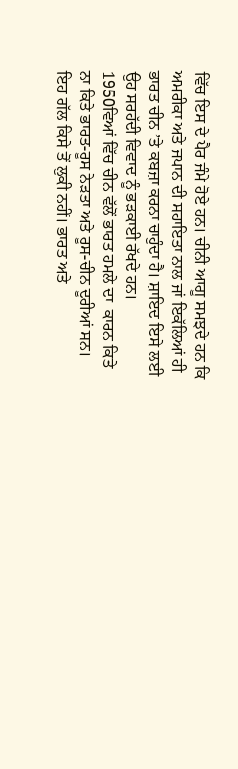ਵਿੱਚ ਇਸ ਦੇ ਪੈਰ ਜੰਮੇ ਹੋਏ ਹਨ। ਚੀਨੀ ਆਗੂ ਸਮਝਦੇ ਹਨ ਕਿ ਅਮਰੀਕਾ ਅਤੇ ਜਪਾਨ ਦੀ ਸਹਾਇਤਾ ਨਾਲ ਜਾਂ ਇਕੱਲਿਆਂ ਹੀ ਭਾਰਤ ਚੀਨ ’ਤੇ ਕਬਜ਼ਾ ਕਰਨਾ ਚਾਹੁੰਦਾ ਹੈ। ਸ਼ਾਇਦ ਇਸੇ ਲਈ ਉਹ ਸਰਹੱਦੀ ਵਿਵਾਦ ਨੂੰ ਭੜਕਾਈ ਰੱਖਦੇ ਹਨ।
1950ਵਿਆਂ ਵਿੱਚ ਚੀਨ ਵੱਲੋਂ ਭਾਰਤ ਹਮਲੇ ਦਾ  ਕਾਰਨ ਕਿਤੇ ਨਾ ਕਿਤੇ ਭਾਰਤ-ਰੂਸ ਨੇੜਤਾ ਅਤੇ ਰੂਸ-ਚੀਨ ਦੂਰੀਆਂ ਸਨ। ਇਹ ਗੱਲ ਕਿਸੇ ਤੋਂ ਲੁਕੀ ਨਹੀਂ। ਭਾਰਤ ਅਤੇ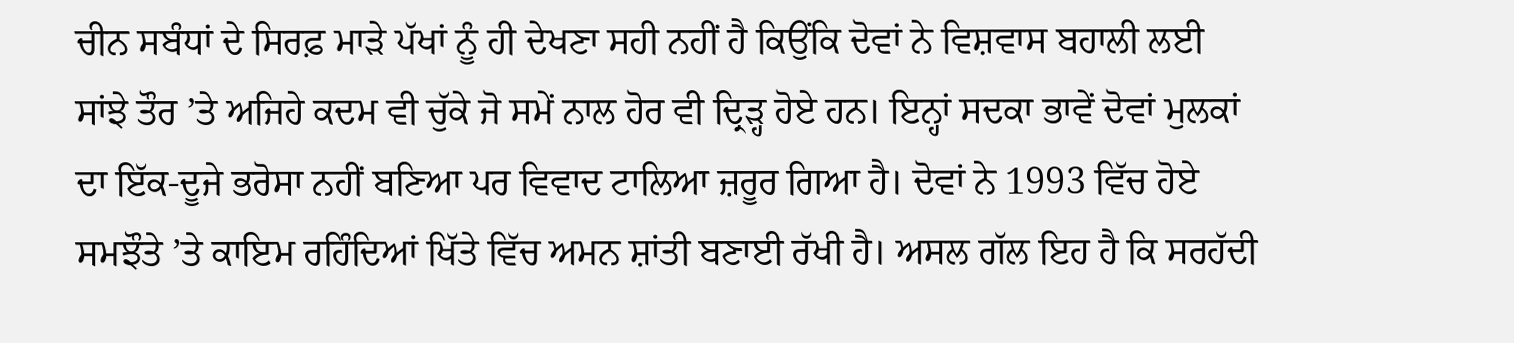ਚੀਨ ਸਬੰਧਾਂ ਦੇ ਸਿਰਫ਼ ਮਾੜੇ ਪੱਖਾਂ ਨੂੰ ਹੀ ਦੇਖਣਾ ਸਹੀ ਨਹੀਂ ਹੈ ਕਿਉਂਕਿ ਦੋਵਾਂ ਨੇ ਵਿਸ਼ਵਾਸ ਬਹਾਲੀ ਲਈ ਸਾਂਝੇ ਤੌਰ ’ਤੇ ਅਜਿਹੇ ਕਦਮ ਵੀ ਚੁੱਕੇ ਜੋ ਸਮੇਂ ਨਾਲ ਹੋਰ ਵੀ ਦ੍ਰਿੜ੍ਹ ਹੋਏ ਹਨ। ਇਨ੍ਹਾਂ ਸਦਕਾ ਭਾਵੇਂ ਦੋਵਾਂ ਮੁਲਕਾਂ ਦਾ ਇੱਕ-ਦੂਜੇ ਭਰੋਸਾ ਨਹੀਂ ਬਣਿਆ ਪਰ ਵਿਵਾਦ ਟਾਲਿਆ ਜ਼ਰੂਰ ਗਿਆ ਹੈ। ਦੋਵਾਂ ਨੇ 1993 ਵਿੱਚ ਹੋਏ ਸਮਝੌਤੇ ’ਤੇ ਕਾਇਮ ਰਹਿੰਦਿਆਂ ਖਿੱਤੇ ਵਿੱਚ ਅਮਨ ਸ਼ਾਂਤੀ ਬਣਾਈ ਰੱਖੀ ਹੈ। ਅਸਲ ਗੱਲ ਇਹ ਹੈ ਕਿ ਸਰਹੱਦੀ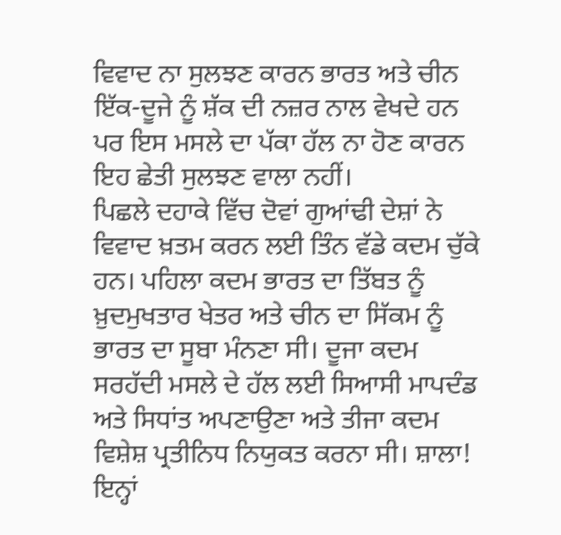ਵਿਵਾਦ ਨਾ ਸੁਲਝਣ ਕਾਰਨ ਭਾਰਤ ਅਤੇ ਚੀਨ ਇੱਕ-ਦੂਜੇ ਨੂੰ ਸ਼ੱਕ ਦੀ ਨਜ਼ਰ ਨਾਲ ਵੇਖਦੇ ਹਨ ਪਰ ਇਸ ਮਸਲੇ ਦਾ ਪੱਕਾ ਹੱਲ ਨਾ ਹੋਣ ਕਾਰਨ ਇਹ ਛੇਤੀ ਸੁਲਝਣ ਵਾਲਾ ਨਹੀਂ।
ਪਿਛਲੇ ਦਹਾਕੇ ਵਿੱਚ ਦੋਵਾਂ ਗੁਆਂਢੀ ਦੇਸ਼ਾਂ ਨੇ ਵਿਵਾਦ ਖ਼ਤਮ ਕਰਨ ਲਈ ਤਿੰਨ ਵੱਡੇ ਕਦਮ ਚੁੱਕੇ ਹਨ। ਪਹਿਲਾ ਕਦਮ ਭਾਰਤ ਦਾ ਤਿੱਬਤ ਨੂੰ ਖ਼ੁਦਮੁਖਤਾਰ ਖੇਤਰ ਅਤੇ ਚੀਨ ਦਾ ਸਿੱਕਮ ਨੂੰ ਭਾਰਤ ਦਾ ਸੂਬਾ ਮੰਨਣਾ ਸੀ। ਦੂਜਾ ਕਦਮ ਸਰਹੱਦੀ ਮਸਲੇ ਦੇ ਹੱਲ ਲਈ ਸਿਆਸੀ ਮਾਪਦੰਡ ਅਤੇ ਸਿਧਾਂਤ ਅਪਣਾਉਣਾ ਅਤੇ ਤੀਜਾ ਕਦਮ ਵਿਸ਼ੇਸ਼ ਪ੍ਰਤੀਨਿਧ ਨਿਯੁਕਤ ਕਰਨਾ ਸੀ। ਸ਼ਾਲਾ! ਇਨ੍ਹਾਂ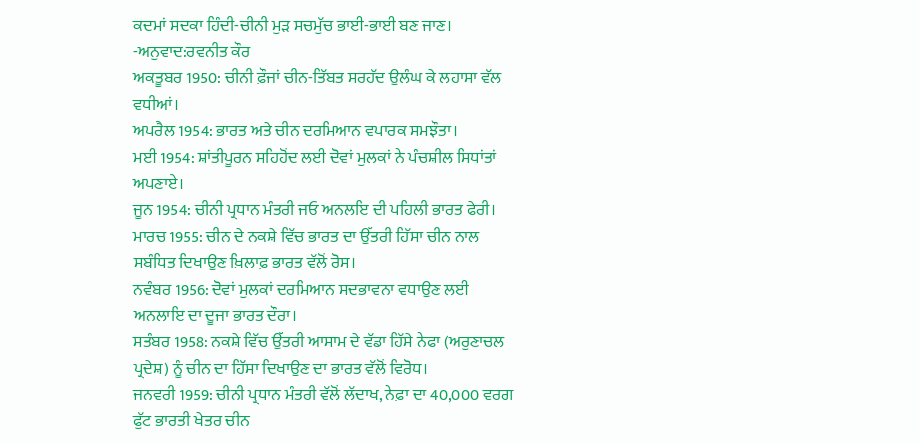ਕਦਮਾਂ ਸਦਕਾ ਹਿੰਦੀ-ਚੀਨੀ ਮੁੜ ਸਚਮੁੱਚ ਭਾਈ-ਭਾਈ ਬਣ ਜਾਣ।
-ਅਨੁਵਾਦ:ਰਵਨੀਤ ਕੌਰ
ਅਕਤੂਬਰ 1950: ਚੀਨੀ ਫ਼ੌਜਾਂ ਚੀਨ-ਤਿੱਬਤ ਸਰਹੱਦ ਉਲੰਘ ਕੇ ਲਹਾਸਾ ਵੱਲ ਵਧੀਆਂ।
ਅਪਰੈਲ 1954: ਭਾਰਤ ਅਤੇ ਚੀਨ ਦਰਮਿਆਨ ਵਪਾਰਕ ਸਮਝੌਤਾ।
ਮਈ 1954: ਸ਼ਾਂਤੀਪੂਰਨ ਸਹਿਹੋਂਦ ਲਈ ਦੋਵਾਂ ਮੁਲਕਾਂ ਨੇ ਪੰਚਸ਼ੀਲ ਸਿਧਾਂਤਾਂ ਅਪਣਾਏ।
ਜੂਨ 1954: ਚੀਨੀ ਪ੍ਰਧਾਨ ਮੰਤਰੀ ਜਓ ਅਨਲਇ ਦੀ ਪਹਿਲੀ ਭਾਰਤ ਫੇਰੀ।
ਮਾਰਚ 1955: ਚੀਨ ਦੇ ਨਕਸ਼ੇ ਵਿੱਚ ਭਾਰਤ ਦਾ ਉੱਤਰੀ ਹਿੱਸਾ ਚੀਨ ਨਾਲ ਸਬੰਧਿਤ ਦਿਖਾਉਣ ਖ਼ਿਲਾਫ਼ ਭਾਰਤ ਵੱਲੋਂ ਰੋਸ।
ਨਵੰਬਰ 1956: ਦੋਵਾਂ ਮੁਲਕਾਂ ਦਰਮਿਆਨ ਸਦਭਾਵਨਾ ਵਧਾਉਣ ਲਈ ਅਨਲਾਇ ਦਾ ਦੂਜਾ ਭਾਰਤ ਦੌਰਾ।
ਸਤੰਬਰ 1958: ਨਕਸ਼ੇ ਵਿੱਚ ਉੱਤਰੀ ਆਸਾਮ ਦੇ ਵੱਡਾ ਹਿੱਸੇ ਨੇਫਾ (ਅਰੁਣਾਚਲ ਪ੍ਰਦੇਸ਼) ਨੂੰ ਚੀਨ ਦਾ ਹਿੱਸਾ ਦਿਖਾਉਣ ਦਾ ਭਾਰਤ ਵੱਲੋਂ ਵਿਰੋਧ।
ਜਨਵਰੀ 1959: ਚੀਨੀ ਪ੍ਰਧਾਨ ਮੰਤਰੀ ਵੱਲੋਂ ਲੱਦਾਖ, ਨੇਫ਼ਾ ਦਾ 40,000 ਵਰਗ ਫੁੱਟ ਭਾਰਤੀ ਖੇਤਰ ਚੀਨ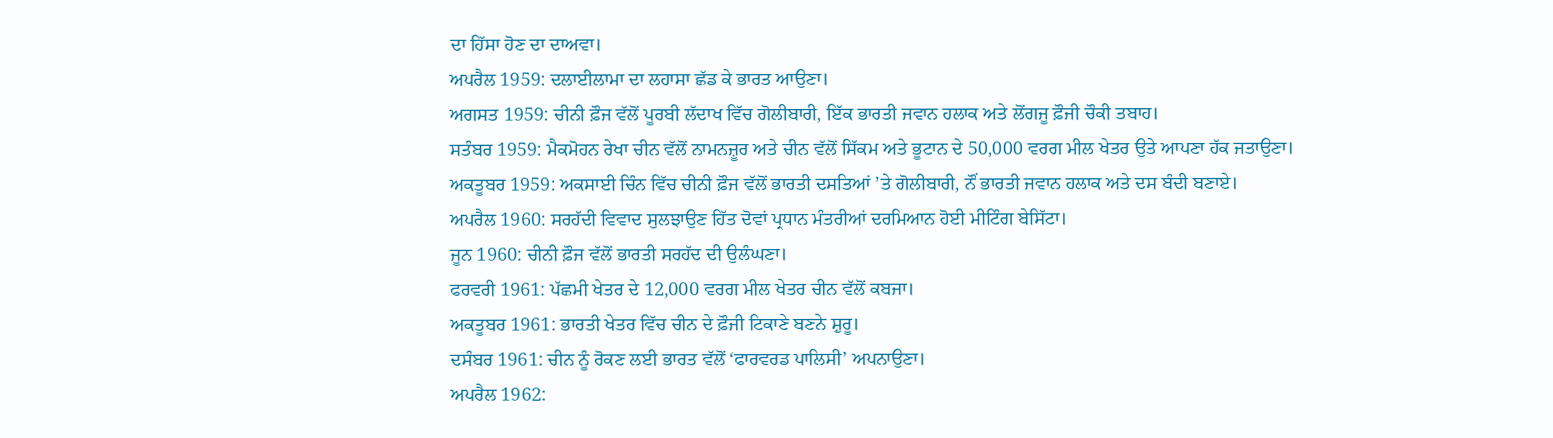ਦਾ ਹਿੱਸਾ ਹੋਣ ਦਾ ਦਾਅਵਾ।
ਅਪਰੈਲ 1959: ਦਲਾਈਲਾਮਾ ਦਾ ਲਹਾਸਾ ਛੱਡ ਕੇ ਭਾਰਤ ਆਉਣਾ।
ਅਗਸਤ 1959: ਚੀਨੀ ਫ਼ੌਜ ਵੱਲੋਂ ਪੂਰਬੀ ਲੱਦਾਖ ਵਿੱਚ ਗੋਲੀਬਾਰੀ, ਇੱਕ ਭਾਰਤੀ ਜਵਾਨ ਹਲਾਕ ਅਤੇ ਲੋਂਗਜੂ ਫ਼ੌਜੀ ਚੌਕੀ ਤਬਾਹ।
ਸਤੰਬਰ 1959: ਮੈਕਮੋਹਨ ਰੇਖਾ ਚੀਨ ਵੱਲੋਂ ਨਾਮਨਜ਼ੂਰ ਅਤੇ ਚੀਨ ਵੱਲੋਂ ਸਿੱਕਮ ਅਤੇ ਭੂਟਾਨ ਦੇ 50,000 ਵਰਗ ਮੀਲ ਖੇਤਰ ਉਤੇ ਆਪਣਾ ਹੱਕ ਜਤਾਉਣਾ।
ਅਕਤੂਬਰ 1959: ਅਕਸਾਈ ਚਿੰਨ ਵਿੱਚ ਚੀਨੀ ਫ਼ੌਜ ਵੱਲੋਂ ਭਾਰਤੀ ਦਸਤਿਆਂ ’ਤੇ ਗੋਲੀਬਾਰੀ, ਨੌਂ ਭਾਰਤੀ ਜਵਾਨ ਹਲਾਕ ਅਤੇ ਦਸ ਬੰਦੀ ਬਣਾਏ।
ਅਪਰੈਲ 1960: ਸਰਹੱਦੀ ਵਿਵਾਦ ਸੁਲਝਾਉਣ ਹਿੱਤ ਦੋਵਾਂ ਪ੍ਰਧਾਨ ਮੰਤਰੀਆਂ ਦਰਮਿਆਨ ਹੋਈ ਮੀਟਿੰਗ ਬੇਸਿੱਟਾ।
ਜੂਨ 1960: ਚੀਨੀ ਫ਼ੌਜ ਵੱਲੋਂ ਭਾਰਤੀ ਸਰਹੱਦ ਦੀ ਉਲੰਘਣਾ।
ਫਰਵਰੀ 1961: ਪੱਛਮੀ ਖੇਤਰ ਦੇ 12,000 ਵਰਗ ਮੀਲ ਖੇਤਰ ਚੀਨ ਵੱਲੋਂ ਕਬਜਾ।
ਅਕਤੂਬਰ 1961: ਭਾਰਤੀ ਖੇਤਰ ਵਿੱਚ ਚੀਨ ਦੇ ਫ਼ੌਜੀ ਟਿਕਾਣੇ ਬਣਨੇ ਸ਼ੁਰੂ।
ਦਸੰਬਰ 1961: ਚੀਨ ਨੂੰ ਰੋਕਣ ਲਈ ਭਾਰਤ ਵੱਲੋਂ ‘ਫਾਰਵਰਡ ਪਾਲਿਸੀ’ ਅਪਨਾਉਣਾ।
ਅਪਰੈਲ 1962: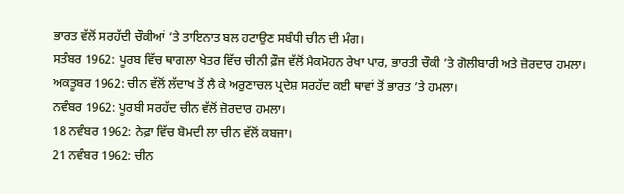ਭਾਰਤ ਵੱਲੋਂ ਸਰਹੱਦੀ ਚੌਕੀਆਂ ’ਤੇ ਤਾਇਨਾਤ ਬਲ ਹਟਾਉਣ ਸਬੰਧੀ ਚੀਨ ਦੀ ਮੰਗ।
ਸਤੰਬਰ 1962: ਪੂਰਬ ਵਿੱਚ ਥਾਗਲਾ ਖੇਤਰ ਵਿੱਚ ਚੀਨੀ ਫ਼ੌਜ ਵੱਲੋਂ ਮੈਕਮੋਹਨ ਰੇਖਾ ਪਾਰ, ਭਾਰਤੀ ਚੌਕੀ ’ਤੇ ਗੋਲੀਬਾਰੀ ਅਤੇ ਜ਼ੋਰਦਾਰ ਹਮਲਾ।
ਅਕਤੂਬਰ 1962: ਚੀਨ ਵੱਲੋਂ ਲੱਦਾਖ ਤੋਂ ਲੈ ਕੇ ਅਰੁਣਾਚਲ ਪ੍ਰਦੇਸ਼ ਸਰਹੱਦ ਕਈ ਥਾਵਾਂ ਤੋਂ ਭਾਰਤ ’ਤੇ ਹਮਲਾ।
ਨਵੰਬਰ 1962: ਪੂਰਬੀ ਸਰਹੱਦ ਚੀਨ ਵੱਲੋਂ ਜ਼ੋਰਦਾਰ ਹਮਲਾ।
18 ਨਵੰਬਰ 1962: ਨੇਫ਼ਾ ਵਿੱਚ ਬੋਮਦੀ ਲਾ ਚੀਨ ਵੱਲੋਂ ਕਬਜਾ।
21 ਨਵੰਬਰ 1962: ਚੀਨ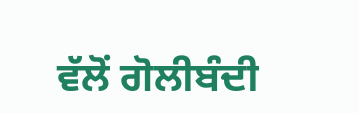ਵੱਲੋਂ ਗੋਲੀਬੰਦੀ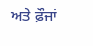ਅਤੇ ਫ਼ੌਜਾਂ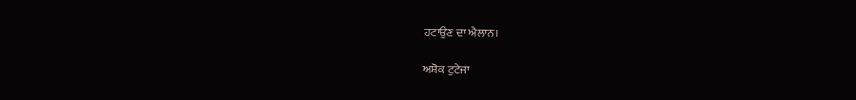ਹਟਾਉਣ ਦਾ ਐਲਾਨ।

ਅਸ਼ੋਕ ਟੁਟੇਜਾ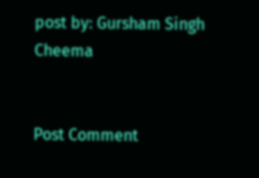post by: Gursham Singh Cheema


Post Comment